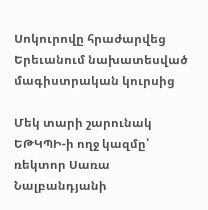Սոկուրովը հրաժարվեց Երեւանում նախատեսված մագիստրական կուրսից

Մեկ տարի շարունակ ԵԹԿՊԻ-ի ողջ կազմը՝ ռեկտոր Սառա Նալբանդյանի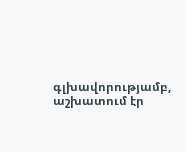գլխավորությամբ, աշխատում էր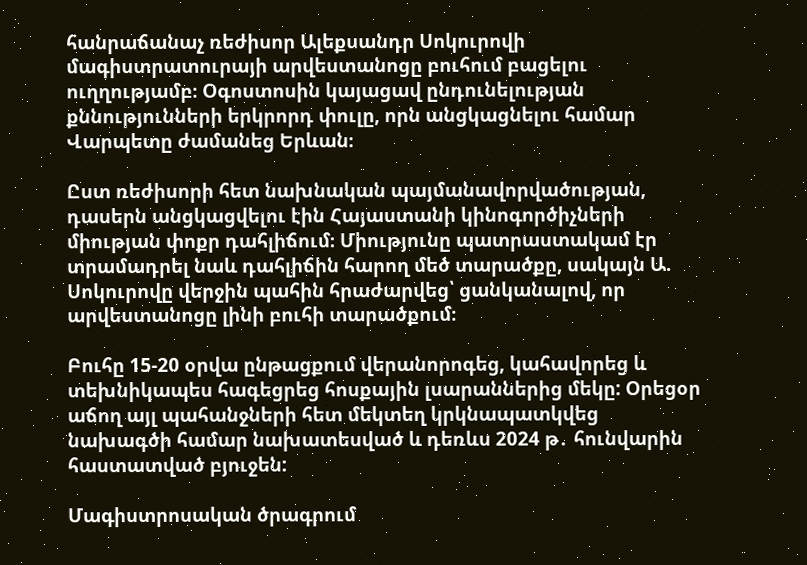հանրաճանաչ ռեժիսոր Ալեքսանդր Սոկուրովի մագիստրատուրայի արվեստանոցը բուհում բացելու ուղղությամբ։ Օգոստոսին կայացավ ընդունելության քննությունների երկրորդ փուլը, որն անցկացնելու համար Վարպետը ժամանեց Երևան։

Ըստ ռեժիսորի հետ նախնական պայմանավորվածության, դասերն անցկացվելու էին Հայաստանի կինոգործիչների միության փոքր դահլիճում։ Միությունը պատրաստակամ էր տրամադրել նաև դահլիճին հարող մեծ տարածքը, սակայն Ա. Սոկուրովը վերջին պահին հրաժարվեց՝ ցանկանալով, որ արվեստանոցը լինի բուհի տարածքում։

Բուհը 15-20 օրվա ընթացքում վերանորոգեց, կահավորեց և տեխնիկապես հագեցրեց հոսքային լսարաններից մեկը: Օրեցօր աճող այլ պահանջների հետ մեկտեղ կրկնապատկվեց նախագծի համար նախատեսված և դեռևս 2024 թ․ հունվարին հաստատված բյուջեն:

Մագիստրոսական ծրագրում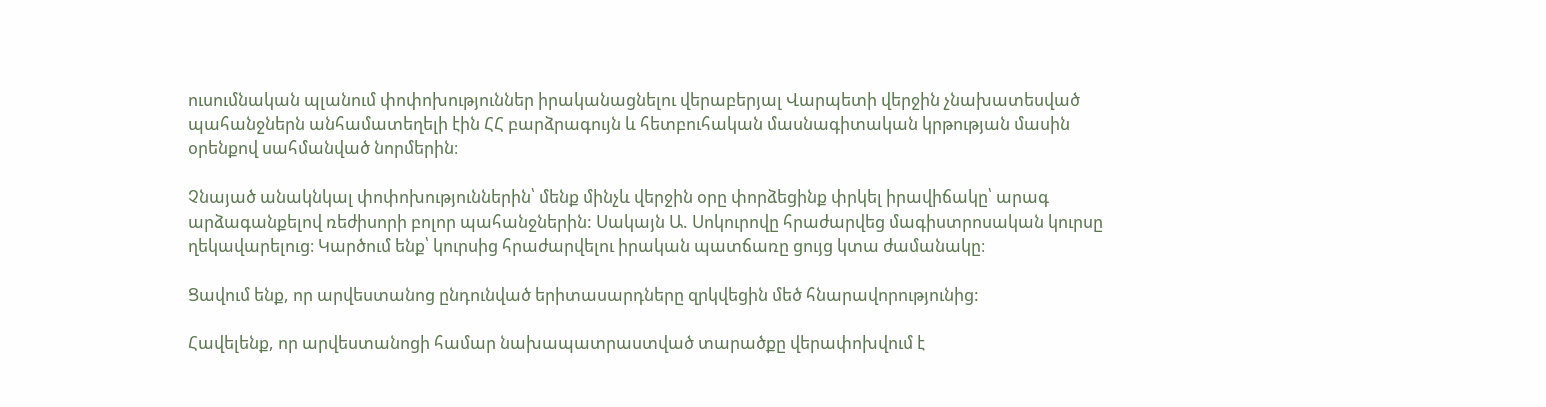ուսումնական պլանում փոփոխություններ իրականացնելու վերաբերյալ Վարպետի վերջին չնախատեսված պահանջներն անհամատեղելի էին ՀՀ բարձրագույն և հետբուհական մասնագիտական կրթության մասին օրենքով սահմանված նորմերին։

Չնայած անակնկալ փոփոխություններին՝ մենք մինչև վերջին օրը փորձեցինք փրկել իրավիճակը՝ արագ արձագանքելով ռեժիսորի բոլոր պահանջներին: Սակայն Ա. Սոկուրովը հրաժարվեց մագիստրոսական կուրսը ղեկավարելուց։ Կարծում ենք՝ կուրսից հրաժարվելու իրական պատճառը ցույց կտա ժամանակը։

Ցավում ենք, որ արվեստանոց ընդունված երիտասարդները զրկվեցին մեծ հնարավորությունից:

Հավելենք, որ արվեստանոցի համար նախապատրաստված տարածքը վերափոխվում է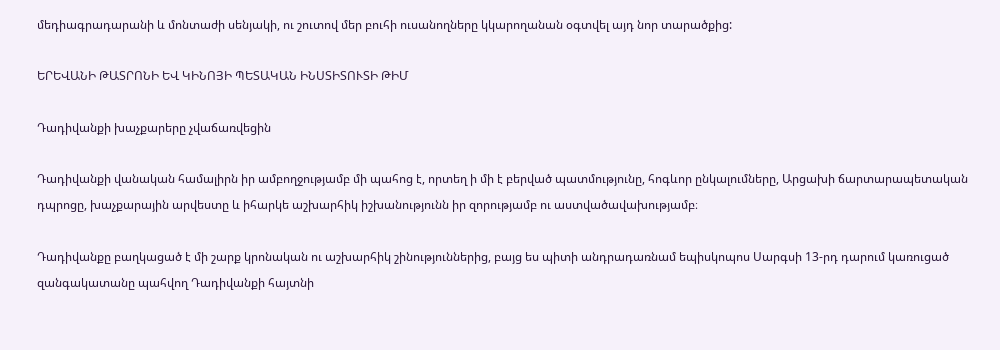մեդիագրադարանի և մոնտաժի սենյակի, ու շուտով մեր բուհի ուսանողները կկարողանան օգտվել այդ նոր տարածքից:

ԵՐԵՎԱՆԻ ԹԱՏՐՈՆԻ ԵՎ ԿԻՆՈՅԻ ՊԵՏԱԿԱՆ ԻՆՍՏԻՏՈՒՏԻ ԹԻՄ

Դադիվանքի խաչքարերը չվաճառվեցին

Դադիվանքի վանական համալիրն իր ամբողջությամբ մի պահոց է, որտեղ ի մի է բերված պատմությունը, հոգևոր ընկալումները, Արցախի ճարտարապետական դպրոցը, խաչքարային արվեստը և իհարկե աշխարհիկ իշխանությունն իր զորությամբ ու աստվածավախությամբ։

Դադիվանքը բաղկացած է մի շարք կրոնական ու աշխարհիկ շինություններից, բայց ես պիտի անդրադառնամ եպիսկոպոս Սարգսի 13-րդ դարում կառուցած զանգակատանը պահվող Դադիվանքի հայտնի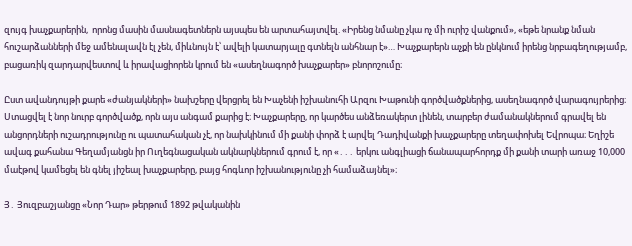զույգ խաչքարերին,  որոնց մասին մասնագետներն այսպես են արտահայտվել. «Իրենց նմանը չկա ոչ մի ուրիշ վանքում», «եթե նրանք նման հուշարձանների մեջ ամենալավն էլ չեն, միևնույն է՝ ավելի կատարյալը գտնելն անհնար է»… Խաչքարերն աչքի են ընկնում իրենց նրբագեղությամբ, բացառիկ զարդարվեստով և իրավացիորեն կրում են «ասեղնագործ խաչքարեր» բնորոշումը։

Ըստ ավանդույթի քարե «ժանյակների» նախշերը վերցրել են Խաչենի իշխանուհի Արզու Խաթունի գործվածքներից, ասեղնագործ վարագույրերից։ Ստացվել է նոր նուրբ գործվածք, որն այս անգամ քարից է։ Խաչքարերը, որ կարծես անձեռակերտ լինեն, տարբեր ժամանակներում գրավել են անցորդների ուշադրությունը ու պատահական չէ, որ նախկինում մի քանի փորձ է արվել Դադիվանքի խաչքարերը տեղափոխել Եվրոպա։ Եղիշե ավագ քահանա Գեղամյանցն իր Ուղեգնացական ակնարկներում գրում է, որ «․․․ երկու անգլիացի ճանապարհորդք մի քանի տարի առաջ 10,000 մաէթով կամեցել են գնել յիշեալ խաչքարերը, բայց հոգևոր իշխանությունը չի համաձայնել»։

Յ․ Յուզբաշյանցը «Նոր Դար» թերթում 1892 թվականին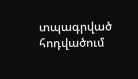տպագրված հոդվածում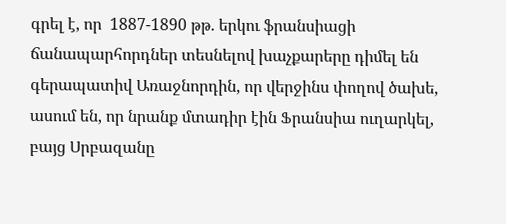գրել է, որ  1887-1890 թթ. երկու ֆրանսիացի ճանապարհորդներ տեսնելով խաչքարերը դիմել են գերապատիվ Առաջնորդին, որ վերջինս փողով ծախե, ասում են, որ նրանք մտադիր էին Ֆրանսիա ուղարկել, բայց Սրբազանը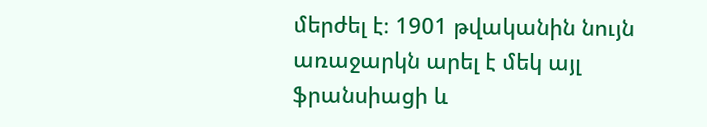մերժել է։ 1901 թվականին նույն առաջարկն արել է մեկ այլ ֆրանսիացի և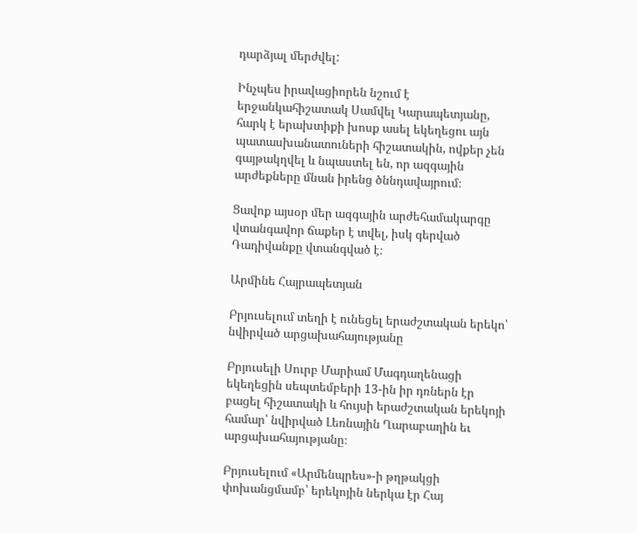դարձյալ մերժվել:

Ինչպես իրավացիորեն նշում է երջանկահիշատակ Սամվել Կարապետյանը, հարկ է երախտիքի խոսք ասել եկեղեցու այն պատասխանատուների հիշատակին, ովքեր չեն գայթակղվել և նպաստել են, որ ազգային արժեքները մնան իրենց ծննդավայրում։

Ցավոք այսօր մեր ազգային արժեհամակարգը վտանգավոր ճաքեր է տվել, իսկ գերված Դադիվանքը վտանգված է։

Արմինե Հայրապետյան

Բրյուսելում տեղի է ունեցել երաժշտական երեկո՝ նվիրված արցախահայությանը

Բրյուսելի Սուրբ Մարիամ Մագդաղենացի եկեղեցին սեպտեմբերի 13-ին իր դռներն էր բացել հիշատակի և հույսի երաժշտական երեկոյի համար՝ նվիրված Լեռնային Ղարաբաղին եւ արցախահայությանը։

Բրյուսելում «Արմենպրես»-ի թղթակցի փոխանցմամբ՝ երեկոյին ներկա էր Հայ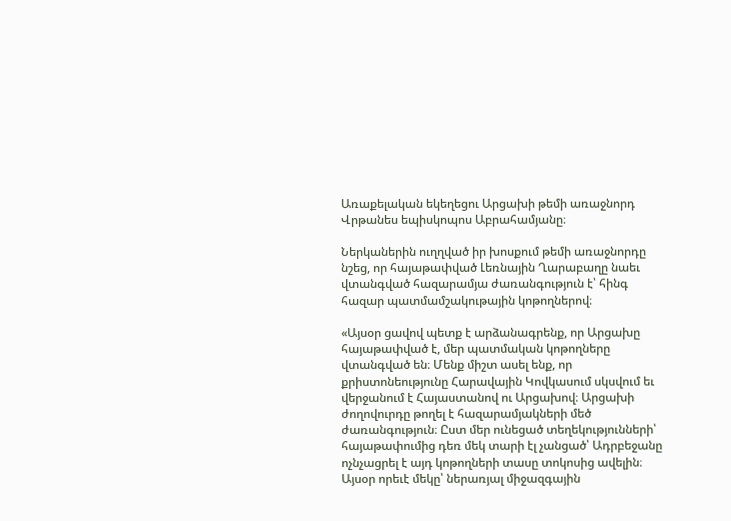Առաքելական եկեղեցու Արցախի թեմի առաջնորդ Վրթանես եպիսկոպոս Աբրահամյանը։

Ներկաներին ուղղված իր խոսքում թեմի առաջնորդը նշեց, որ հայաթափված Լեռնային Ղարաբաղը նաեւ վտանգված հազարամյա ժառանգություն է՝ հինգ հազար պատմամշակութային կոթողներով։

«Այսօր ցավով պետք է արձանագրենք, որ Արցախը հայաթափված է, մեր պատմական կոթողները վտանգված են։ Մենք միշտ ասել ենք, որ քրիստոնեությունը Հարավային Կովկասում սկսվում եւ վերջանում է Հայաստանով ու Արցախով։ Արցախի ժողովուրդը թողել է հազարամյակների մեծ ժառանգություն։ Ըստ մեր ունեցած տեղեկությունների՝ հայաթափումից դեռ մեկ տարի էլ չանցած՝ Ադրբեջանը ոչնչացրել է այդ կոթողների տասը տոկոսից ավելին։ Այսօր որեւէ մեկը՝ ներառյալ միջազգային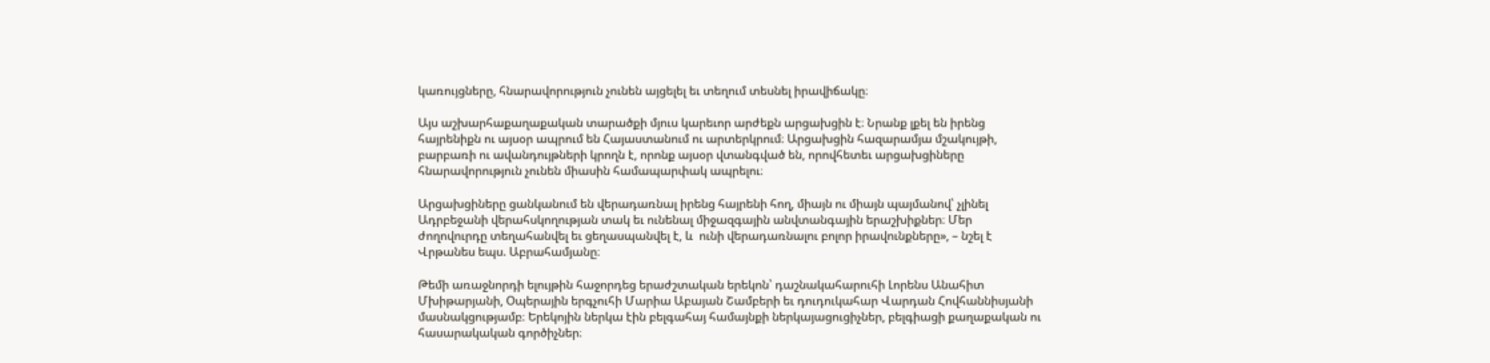կառույցները, հնարավորություն չունեն այցելել եւ տեղում տեսնել իրավիճակը։

Այս աշխարհաքաղաքական տարածքի մյուս կարեւոր արժեքն արցախցին է։ Նրանք լքել են իրենց հայրենիքն ու այսօր ապրում են Հայաստանում ու արտերկրում։ Արցախցին հազարամյա մշակույթի, բարբառի ու ավանդույթների կրողն է, որոնք այսօր վտանգված են, որովհետեւ արցախցիները հնարավորություն չունեն միասին համապարփակ ապրելու։

Արցախցիները ցանկանում են վերադառնալ իրենց հայրենի հող, միայն ու միայն պայմանով՝ չլինել Ադրբեջանի վերահսկողության տակ եւ ունենալ միջազգային անվտանգային երաշխիքներ։ Մեր ժողովուրդը տեղահանվել եւ ցեղասպանվել է, և  ունի վերադառնալու բոլոր իրավունքները», – նշել է Վրթանես եպս. Աբրահամյանը։

Թեմի առաջնորդի ելույթին հաջորդեց երաժշտական երեկոն՝ դաշնակահարուհի Լորենս Անահիտ Մխիթարյանի, Օպերային երգչուհի Մարիա Աբայան Շամբերի եւ դուդուկահար Վարդան Հովհաննիսյանի մասնակցությամբ։ Երեկոյին ներկա էին բելգահայ համայնքի ներկայացուցիչներ, բելգիացի քաղաքական ու հասարակական գործիչներ։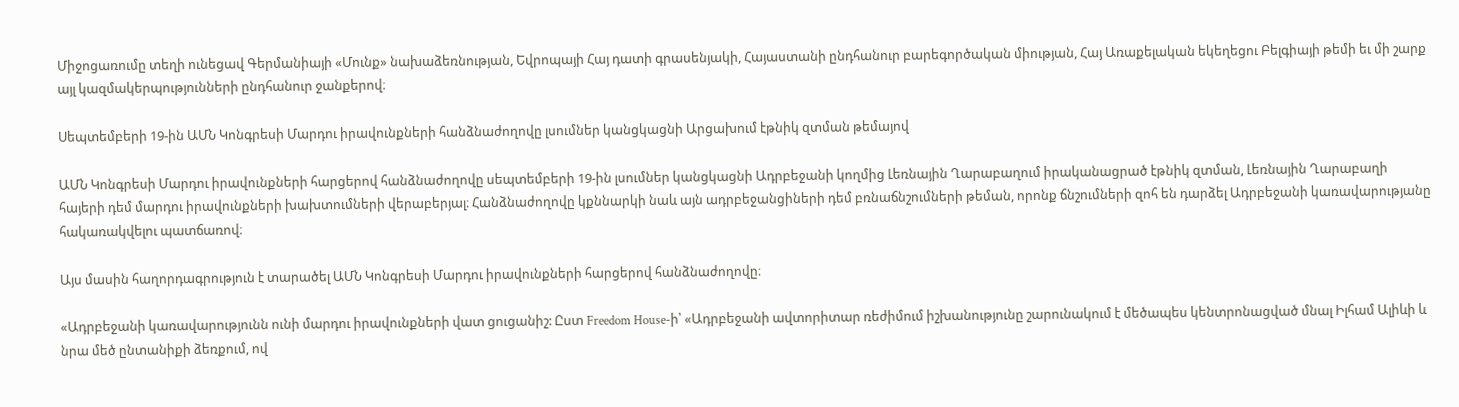Միջոցառումը տեղի ունեցավ Գերմանիայի «Մունք» նախաձեռնության, Եվրոպայի Հայ դատի գրասենյակի, Հայաստանի ընդհանուր բարեգործական միության, Հայ Առաքելական եկեղեցու Բելգիայի թեմի եւ մի շարք այլ կազմակերպությունների ընդհանուր ջանքերով։

Սեպտեմբերի 19-ին ԱՄՆ Կոնգրեսի Մարդու իրավունքների հանձնաժողովը լսումներ կանցկացնի Արցախում էթնիկ զտման թեմայով

ԱՄՆ Կոնգրեսի Մարդու իրավունքների հարցերով հանձնաժողովը սեպտեմբերի 19-ին լսումներ կանցկացնի Ադրբեջանի կողմից Լեռնային Ղարաբաղում իրականացրած էթնիկ զտման, Լեռնային Ղարաբաղի հայերի դեմ մարդու իրավունքների խախտումների վերաբերյալ։ Հանձնաժողովը կքննարկի նաև այն ադրբեջանցիների դեմ բռնաճնշումների թեման, որոնք ճնշումների զոհ են դարձել Ադրբեջանի կառավարությանը հակառակվելու պատճառով։

Այս մասին հաղորդագրություն է տարածել ԱՄՆ Կոնգրեսի Մարդու իրավունքների հարցերով հանձնաժողովը։

«Ադրբեջանի կառավարությունն ունի մարդու իրավունքների վատ ցուցանիշ: Ըստ Freedom House-ի՝ «Ադրբեջանի ավտորիտար ռեժիմում իշխանությունը շարունակում է մեծապես կենտրոնացված մնալ Իլհամ Ալիևի և նրա մեծ ընտանիքի ձեռքում, ով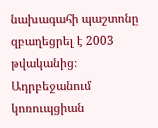նախագահի պաշտոնը զբաղեցրել է 2003 թվականից։ Ադրբեջանում կոռուպցիան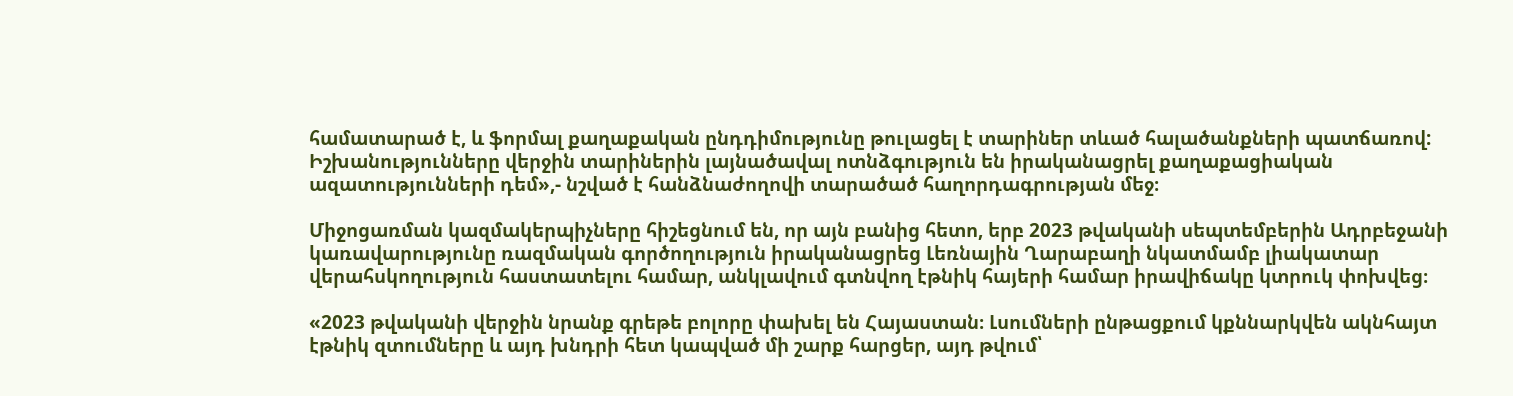համատարած է, և ֆորմալ քաղաքական ընդդիմությունը թուլացել է տարիներ տևած հալածանքների պատճառով: Իշխանությունները վերջին տարիներին լայնածավալ ոտնձգություն են իրականացրել քաղաքացիական ազատությունների դեմ»,- նշված է հանձնաժողովի տարածած հաղորդագրության մեջ։

Միջոցառման կազմակերպիչները հիշեցնում են, որ այն բանից հետո, երբ 2023 թվականի սեպտեմբերին Ադրբեջանի կառավարությունը ռազմական գործողություն իրականացրեց Լեռնային Ղարաբաղի նկատմամբ լիակատար վերահսկողություն հաստատելու համար, անկլավում գտնվող էթնիկ հայերի համար իրավիճակը կտրուկ փոխվեց։

«2023 թվականի վերջին նրանք գրեթե բոլորը փախել են Հայաստան։ Լսումների ընթացքում կքննարկվեն ակնհայտ էթնիկ զտումները և այդ խնդրի հետ կապված մի շարք հարցեր, այդ թվում՝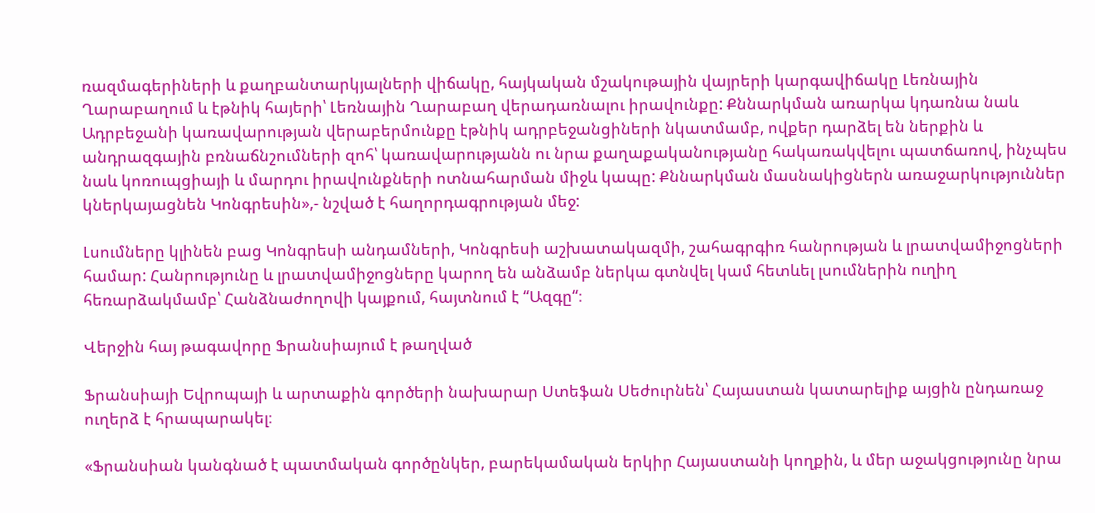ռազմագերիների և քաղբանտարկյալների վիճակը, հայկական մշակութային վայրերի կարգավիճակը Լեռնային Ղարաբաղում և էթնիկ հայերի՝ Լեռնային Ղարաբաղ վերադառնալու իրավունքը: Քննարկման առարկա կդառնա նաև Ադրբեջանի կառավարության վերաբերմունքը էթնիկ ադրբեջանցիների նկատմամբ, ովքեր դարձել են ներքին և անդրազգային բռնաճնշումների զոհ՝ կառավարությանն ու նրա քաղաքականությանը հակառակվելու պատճառով, ինչպես նաև կոռուպցիայի և մարդու իրավունքների ոտնահարման միջև կապը: Քննարկման մասնակիցներն առաջարկություններ կներկայացնեն Կոնգրեսին»,- նշված է հաղորդագրության մեջ:

Լսումները կլինեն բաց Կոնգրեսի անդամների, Կոնգրեսի աշխատակազմի, շահագրգիռ հանրության և լրատվամիջոցների համար: Հանրությունը և լրատվամիջոցները կարող են անձամբ ներկա գտնվել կամ հետևել լսումներին ուղիղ հեռարձակմամբ՝ Հանձնաժողովի կայքում, հայտնում է “Ազգը“։

Վերջին հայ թագավորը Ֆրանսիայում է թաղված

Ֆրանսիայի Եվրոպայի և արտաքին գործերի նախարար Ստեֆան Սեժուրնեն՝ Հայաստան կատարելիք այցին ընդառաջ ուղերձ է հրապարակել։

«Ֆրանսիան կանգնած է պատմական գործընկեր, բարեկամական երկիր Հայաստանի կողքին, և մեր աջակցությունը նրա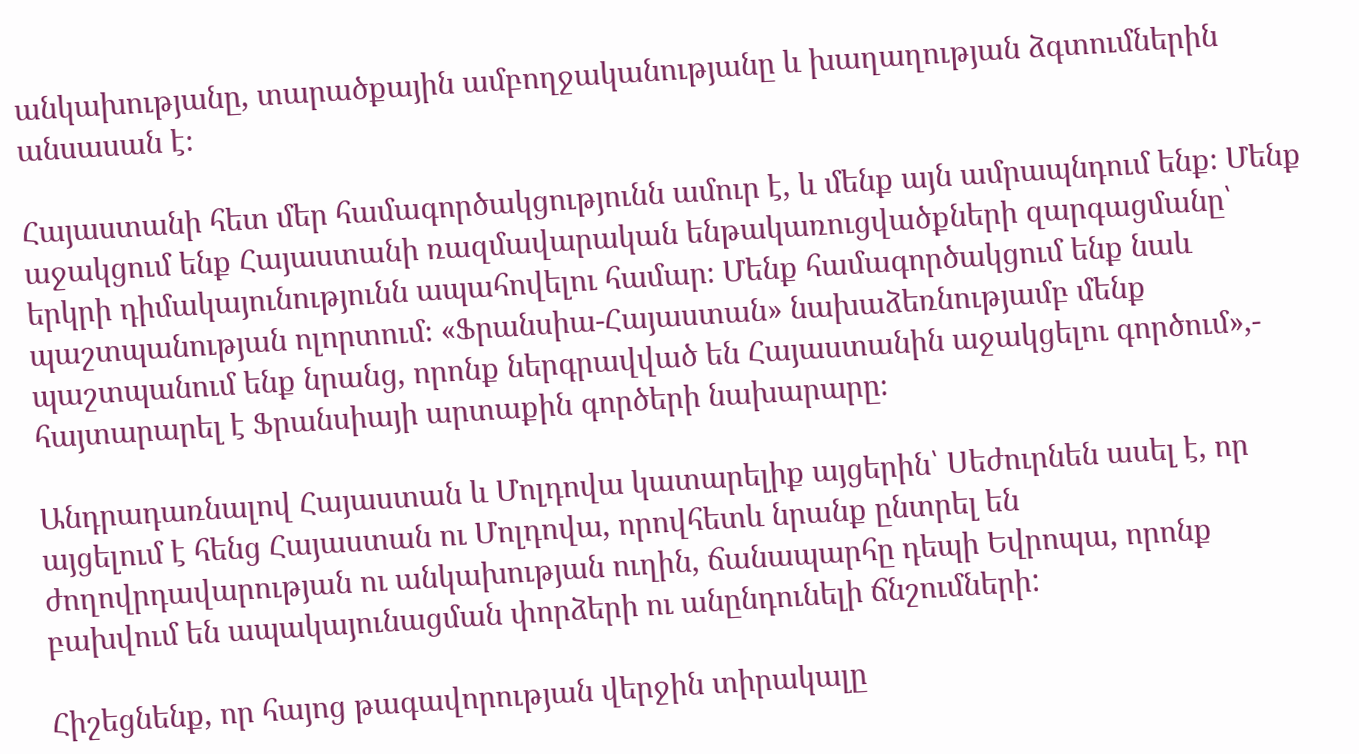անկախությանը, տարածքային ամբողջականությանը և խաղաղության ձգտումներին անսասան է։

Հայաստանի հետ մեր համագործակցությունն ամուր է, և մենք այն ամրապնդում ենք։ Մենք աջակցում ենք Հայաստանի ռազմավարական ենթակառուցվածքների զարգացմանը՝ երկրի դիմակայունությունն ապահովելու համար։ Մենք համագործակցում ենք նաև պաշտպանության ոլորտում։ «Ֆրանսիա-Հայաստան» նախաձեռնությամբ մենք պաշտպանում ենք նրանց, որոնք ներգրավված են Հայաստանին աջակցելու գործում»,- հայտարարել է Ֆրանսիայի արտաքին գործերի նախարարը։

Անդրադառնալով Հայաստան և Մոլդովա կատարելիք այցերին՝ Սեժուրնեն ասել է, որ այցելում է հենց Հայաստան ու Մոլդովա, որովհետև նրանք ընտրել են ժողովրդավարության ու անկախության ուղին, ճանապարհը դեպի Եվրոպա, որոնք բախվում են ապակայունացման փորձերի ու անընդունելի ճնշումների:

Հիշեցնենք, որ հայոց թագավորության վերջին տիրակալը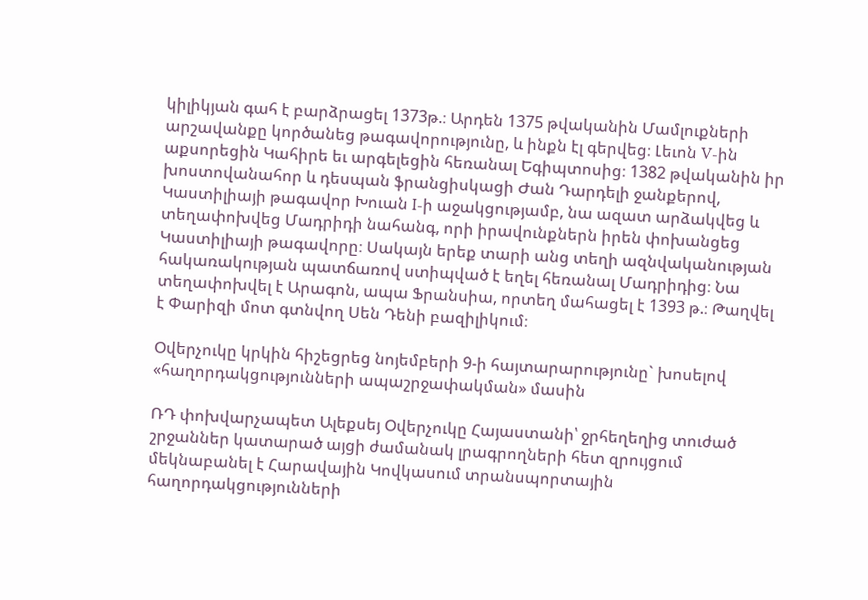կիլիկյան գահ է բարձրացել 1373թ.։ Արդեն 1375 թվականին Մամլուքների արշավանքը կործանեց թագավորությունը, և ինքն էլ գերվեց։ Լեւոն V-ին աքսորեցին Կահիրե եւ արգելեցին հեռանալ Եգիպտոսից։ 1382 թվականին իր խոստովանահոր և դեսպան ֆրանցիսկացի Ժան Դարդելի ջանքերով, Կաստիլիայի թագավոր Խուան I-ի աջակցությամբ, նա ազատ արձակվեց և տեղափոխվեց Մադրիդի նահանգ, որի իրավունքներն իրեն փոխանցեց Կաստիլիայի թագավորը։ Սակայն երեք տարի անց տեղի ազնվականության հակառակության պատճառով ստիպված է եղել հեռանալ Մադրիդից։ Նա տեղափոխվել է Արագոն, ապա Ֆրանսիա, որտեղ մահացել է 1393 թ.։ Թաղվել է Փարիզի մոտ գտնվող Սեն Դենի բազիլիկում։

Օվերչուկը կրկին հիշեցրեց նոյեմբերի 9-ի հայտարարությունը` խոսելով «հաղորդակցությունների ապաշրջափակման» մասին

ՌԴ փոխվարչապետ Ալեքսեյ Օվերչուկը Հայաստանի՝ ջրհեղեղից տուժած շրջաններ կատարած այցի ժամանակ լրագրողների հետ զրույցում մեկնաբանել է Հարավային Կովկասում տրանսպորտային հաղորդակցությունների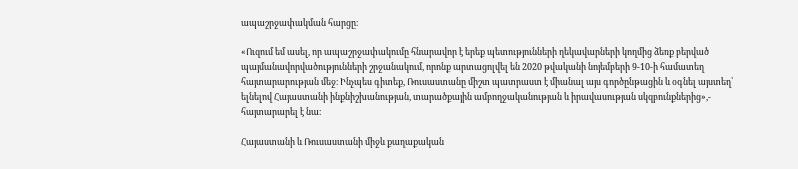ապաշրջափակման հարցը։

«Ուզում եմ ասել, որ ապաշրջափակումը հնարավոր է երեք պետությունների ղեկավարների կողմից ձեռք բերված պայմանավորվածությունների շրջանակում, որոնք արտացոլվել են 2020 թվականի նոյեմբերի 9-10-ի համատեղ հայտարարության մեջ։ Ինչպես գիտեք, Ռուսաստանը միշտ պատրաստ է միանալ այս գործընթացին և օգնել այստեղ՝ ելնելով Հայաստանի ինքնիշխանության, տարածքային ամբողջականության և իրավասության սկզբունքներից»,- հայտարարել է նա։

Հայաստանի և Ռուսաստանի միջև քաղաքական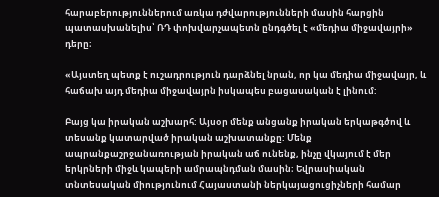հարաբերություններում առկա դժվարությունների մասին հարցին պատասխանելիս՝ ՌԴ փոխվարչապետն ընդգծել է «մեդիա միջավայրի» դերը։

«Այստեղ պետք է ուշադրություն դարձնել նրան, որ կա մեդիա միջավայր, և հաճախ այդ մեդիա միջավայրն իսկապես բացասական է լինում:

Բայց կա իրական աշխարհ: Այսօր մենք անցանք իրական երկաթգծով և տեսանք կատարված իրական աշխատանքը: Մենք ապրանքաշրջանառության իրական աճ ունենք, ինչը վկայում է մեր երկրների միջև կապերի ամրապնդման մասին։ Եվրասիական տնտեսական միությունում Հայաստանի ներկայացուցիչների համար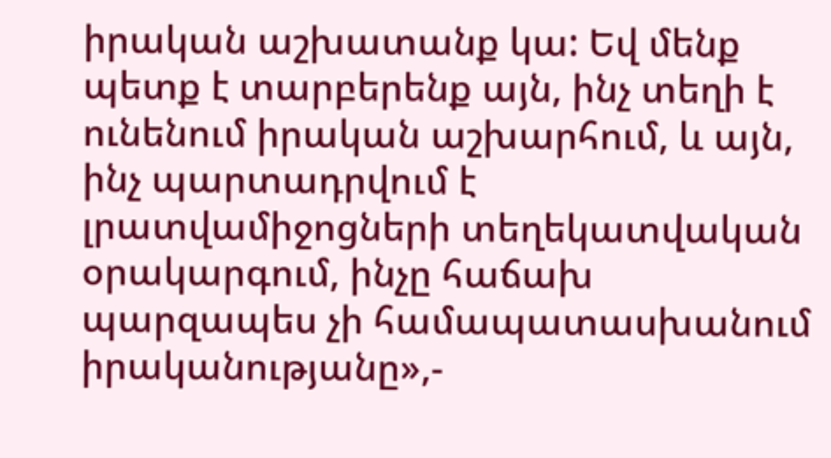իրական աշխատանք կա: Եվ մենք պետք է տարբերենք այն, ինչ տեղի է ունենում իրական աշխարհում, և այն, ինչ պարտադրվում է լրատվամիջոցների տեղեկատվական օրակարգում, ինչը հաճախ պարզապես չի համապատասխանում իրականությանը»,-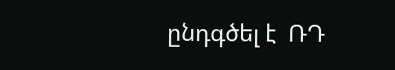ընդգծել է  ՌԴ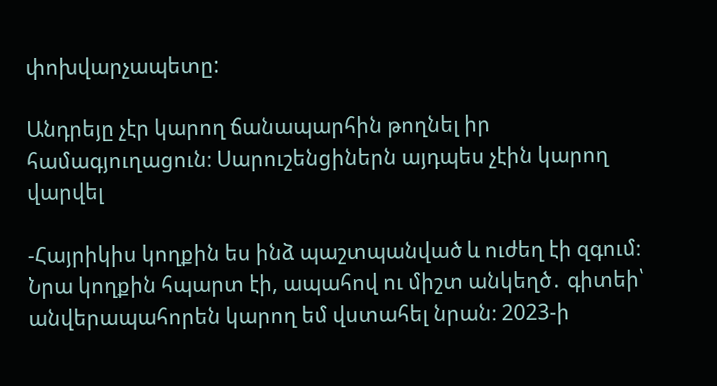փոխվարչապետը:

Անդրեյը չէր կարող ճանապարհին թողնել իր համագյուղացուն։ Սարուշենցիներն այդպես չէին կարող վարվել

-Հայրիկիս կողքին ես ինձ պաշտպանված և ուժեղ էի զգում։ Նրա կողքին հպարտ էի, ապահով ու միշտ անկեղծ․ գիտեի՝ անվերապահորեն կարող եմ վստահել նրան։ 2023-ի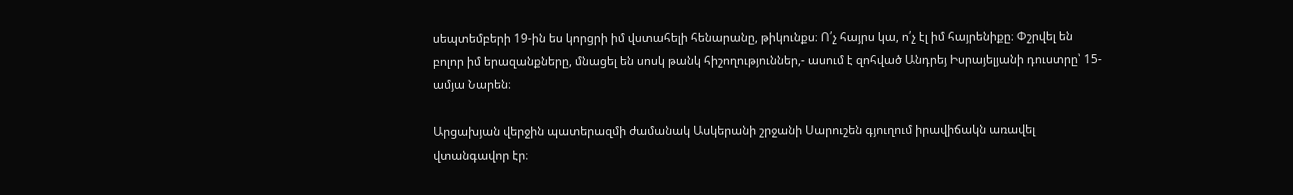սեպտեմբերի 19-ին ես կորցրի իմ վստահելի հենարանը, թիկունքս։ Ո՛չ հայրս կա, ո՛չ էլ իմ հայրենիքը։ Փշրվել են բոլոր իմ երազանքները, մնացել են սոսկ թանկ հիշողություններ,- ասում է զոհված Անդրեյ Իսրայելյանի դուստրը՝ 15-ամյա Նարեն։

Արցախյան վերջին պատերազմի ժամանակ Ասկերանի շրջանի Սարուշեն գյուղում իրավիճակն առավել վտանգավոր էր։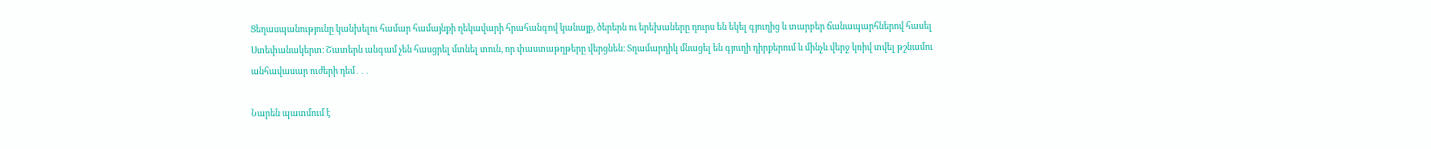Ցեղասպանությունը կանխելու համար համայնքի ղեկավարի հրահանգով կանայք, ծերերն ու երեխաները դուրս են եկել գյուղից և տարբեր ճանապարհներով հասել Ստեփանակերտ։ Շատերն անգամ չեն հասցրել մտնել տուն, որ փաստաթղթերը վերցնեն։ Տղամարդիկ մնացել են գյուղի դիրքերում և մինչև վերջ կռիվ տվել թշնամու անհավասար ուժերի դեմ․․․

Նարեն պատմում է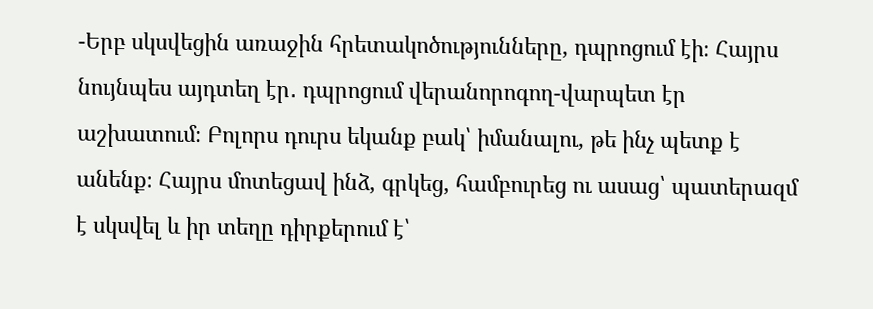-Երբ սկսվեցին առաջին հրետակոծությունները, դպրոցում էի։ Հայրս նույնպես այդտեղ էր․ դպրոցում վերանորոգող-վարպետ էր աշխատում։ Բոլորս դուրս եկանք բակ՝ իմանալու, թե ինչ պետք է անենք։ Հայրս մոտեցավ ինձ, գրկեց, համբուրեց ու ասաց՝ պատերազմ է սկսվել և իր տեղը դիրքերում է՝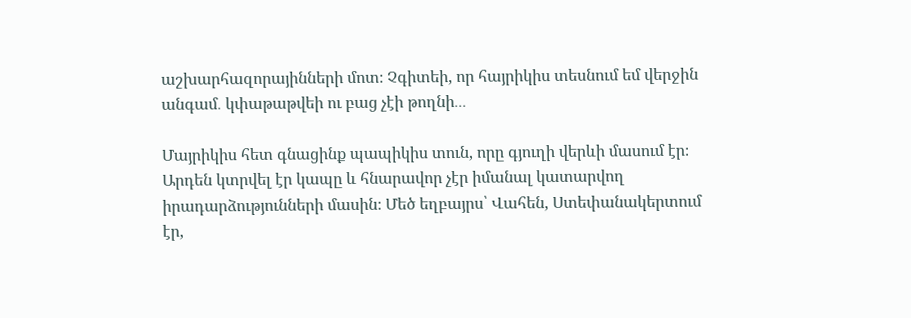աշխարհազորայինների մոտ։ Չգիտեի, որ հայրիկիս տեսնում եմ վերջին անգամ․ կփաթաթվեի ու բաց չէի թողնի․․․

Մայրիկիս հետ գնացինք պապիկիս տուն, որը գյուղի վերևի մասում էր։ Արդեն կտրվել էր կապը և հնարավոր չէր իմանալ կատարվող իրադարձությունների մասին։ Մեծ եղբայրս՝ Վահեն, Ստեփանակերտում էր,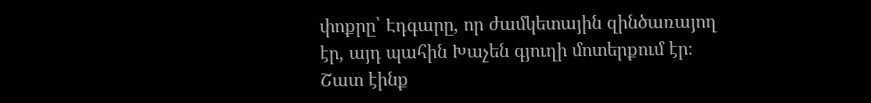փոքրը՝ Էդգարը, որ ժամկետային զինծառայող էր, այդ պահին Խաչեն գյուղի մոտերքում էր։ Շատ էինք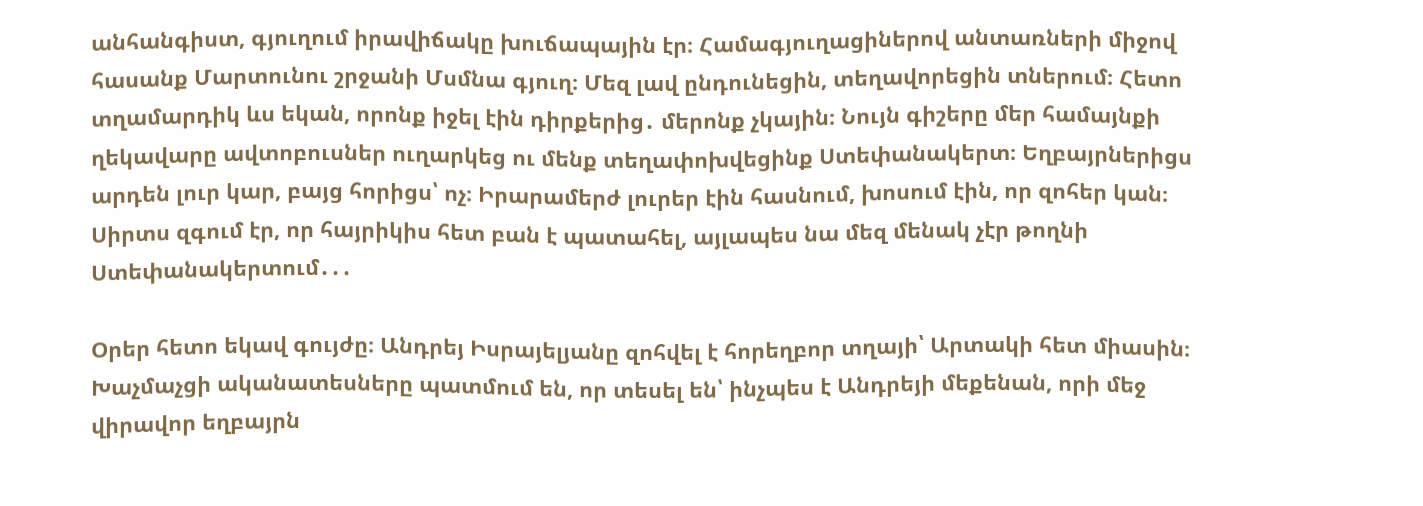անհանգիստ, գյուղում իրավիճակը խուճապային էր։ Համագյուղացիներով անտառների միջով հասանք Մարտունու շրջանի Մսմնա գյուղ։ Մեզ լավ ընդունեցին, տեղավորեցին տներում։ Հետո տղամարդիկ ևս եկան, որոնք իջել էին դիրքերից․ մերոնք չկային։ Նույն գիշերը մեր համայնքի ղեկավարը ավտոբուսներ ուղարկեց ու մենք տեղափոխվեցինք Ստեփանակերտ։ Եղբայրներիցս արդեն լուր կար, բայց հորիցս՝ ոչ։ Իրարամերժ լուրեր էին հասնում, խոսում էին, որ զոհեր կան։ Սիրտս զգում էր, որ հայրիկիս հետ բան է պատահել, այլապես նա մեզ մենակ չէր թողնի Ստեփանակերտում․․․

Օրեր հետո եկավ գույժը։ Անդրեյ Իսրայելյանը զոհվել է հորեղբոր տղայի՝ Արտակի հետ միասին։ Խաչմաչցի ականատեսները պատմում են, որ տեսել են՝ ինչպես է Անդրեյի մեքենան, որի մեջ վիրավոր եղբայրն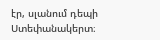էր, սլանում դեպի Ստեփանակերտ։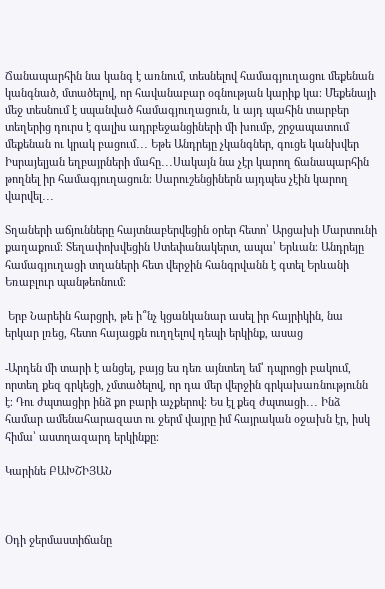Ճանապարհին նա կանգ է առնում, տեսնելով համագյուղացու մեքենան կանգնած, մտածելով, որ հավանաբար օգնության կարիք կա։ Մեքենայի մեջ տեսնում է սպանված համագյուղացուն, և այդ պահին տարբեր տեղերից դուրս է գալիս ադրբեջանցիների մի խումբ, շրջապատում մեքենան ու կրակ բացում․․․ Եթե Անդրեյը չկանգներ, գուցե կանխվեր Իսրայելյան եղբայրների մահը․․․Սակայն նա չէր կարող ճանապարհին թողնել իր համագյուղացուն։ Սարուշենցիներն այդպես չէին կարող վարվել․․․

Տղաների աճյունները հայտնաբերվեցին օրեր հետո՝ Արցախի Մարտունի քաղաքում։ Տեղափոխվեցին Ստեփանակերտ, ապա՝ Երևան։ Անդրեյը համագյուղացի տղաների հետ վերջին հանգրվանն է գտել Երևանի Եռաբլուր պանթեոնում։

 Երբ Նարեին հարցրի, թե ի՞նչ կցանկանար ասել իր հայրիկին, նա երկար լռեց, հետո հայացքն ուղղելով դեպի երկինք, ասաց

-Արդեն մի տարի է անցել, բայց ես դեռ այնտեղ եմ՝ դպրոցի բակում, որտեղ քեզ գրկեցի, չմտածելով, որ դա մեր վերջին գրկախառնությունն է։ Դու ժպտացիր ինձ քո բարի աչքերով։ Ես էլ քեզ ժպտացի․․․ Ինձ համար ամենահարազատ ու ջերմ վայրը իմ հայրական օջախն էր, իսկ հիմա՝ աստղազարդ երկինքը։

Կարինե ԲԱԽՇԻՅԱՆ



Օդի ջերմաստիճանը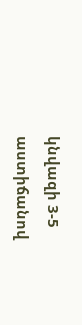կնվազի 3-5 աստիճանով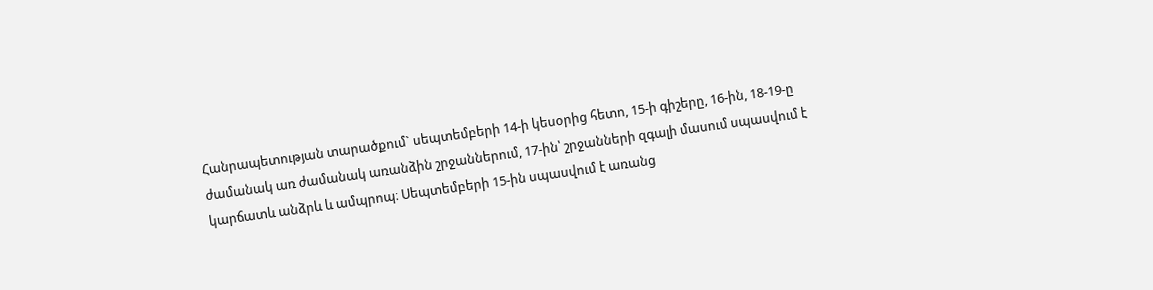Հանրապետության տարածքում` սեպտեմբերի 14-ի կեսօրից հետո, 15-ի գիշերը, 16-ին, 18-19-ը ժամանակ առ ժամանակ առանձին շրջաններում, 17-ին՝ շրջանների զգալի մասում սպասվում է կարճատև անձրև և ամպրոպ։ Սեպտեմբերի 15-ին սպասվում է առանց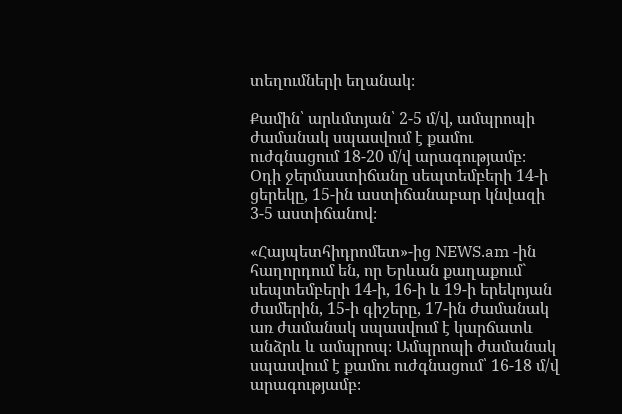տեղումների եղանակ։

Քամին՝ արևմտյան՝ 2-5 մ/վ, ամպրոպի ժամանակ սպասվում է քամու ուժգնացում 18-20 մ/վ արագությամբ։
Օդի ջերմաստիճանը սեպտեմբերի 14-ի ցերեկը, 15-ին աստիճանաբար կնվազի 3-5 աստիճանով։

«Հայպետհիդրոմետ»-ից NEWS.am -ին հաղորդում են, որ Երևան քաղաքում` սեպտեմբերի 14-ի, 16-ի և 19-ի երեկոյան ժամերին, 15-ի գիշերը, 17-ին ժամանակ առ ժամանակ սպասվում է կարճատև անձրև և ամպրոպ։ Ամպրոպի ժամանակ սպասվում է քամու ուժգնացում՝ 16-18 մ/վ արագությամբ։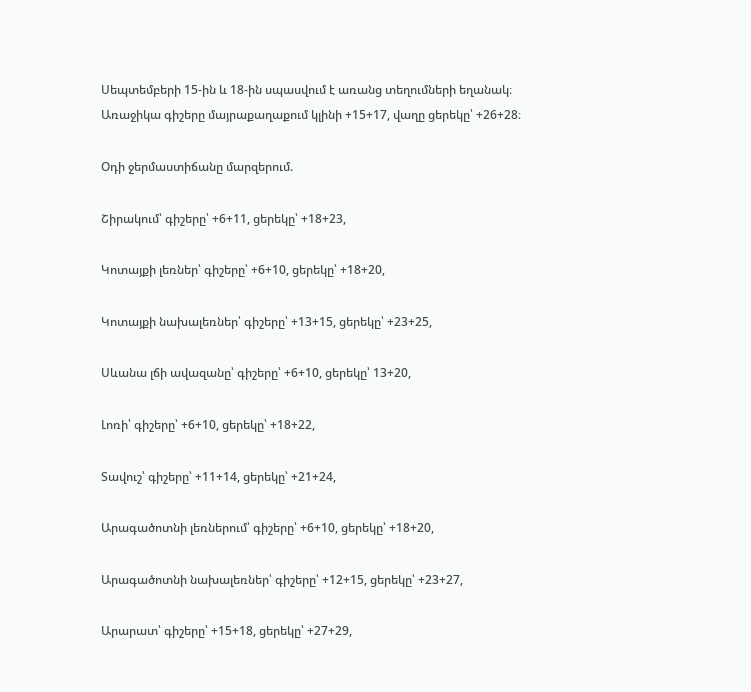Սեպտեմբերի 15-ին և 18-ին սպասվում է առանց տեղումների եղանակ։
Առաջիկա գիշերը մայրաքաղաքում կլինի +15+17, վաղը ցերեկը՝ +26+28։

Օդի ջերմաստիճանը մարզերում.

Շիրակում՝ գիշերը՝ +6+11, ցերեկը՝ +18+23,

Կոտայքի լեռներ՝ գիշերը՝ +6+10, ցերեկը՝ +18+20,

Կոտայքի նախալեռներ՝ գիշերը՝ +13+15, ցերեկը՝ +23+25,

Սևանա լճի ավազանը՝ գիշերը՝ +6+10, ցերեկը՝ 13+20,

Լոռի՝ գիշերը՝ +6+10, ցերեկը՝ +18+22,

Տավուշ՝ գիշերը՝ +11+14, ցերեկը՝ +21+24,

Արագածոտնի լեռներում՝ գիշերը՝ +6+10, ցերեկը՝ +18+20,

Արագածոտնի նախալեռներ՝ գիշերը՝ +12+15, ցերեկը՝ +23+27,

Արարատ՝ գիշերը՝ +15+18, ցերեկը՝ +27+29,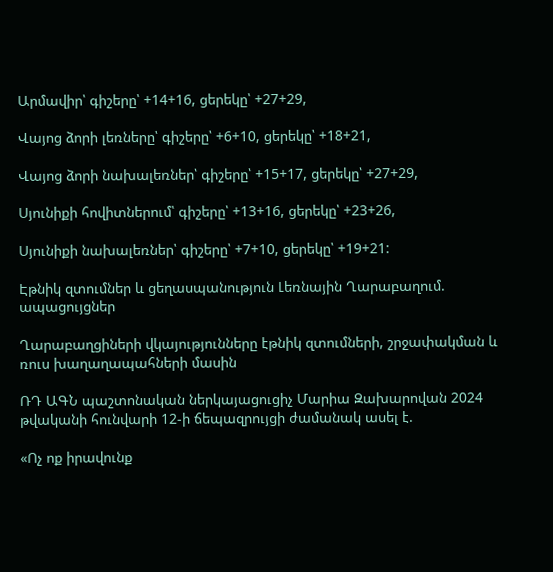Արմավիր՝ գիշերը՝ +14+16, ցերեկը՝ +27+29,

Վայոց ձորի լեռները՝ գիշերը՝ +6+10, ցերեկը՝ +18+21,

Վայոց ձորի նախալեռներ՝ գիշերը՝ +15+17, ցերեկը՝ +27+29,

Սյունիքի հովիտներում՝ գիշերը՝ +13+16, ցերեկը՝ +23+26,

Սյունիքի նախալեռներ՝ գիշերը՝ +7+10, ցերեկը՝ +19+21:

Էթնիկ զտումներ և ցեղասպանություն Լեռնային Ղարաբաղում. ապացույցներ

Ղարաբաղցիների վկայությունները էթնիկ զտումների, շրջափակման և ռուս խաղաղապահների մասին

ՌԴ ԱԳՆ պաշտոնական ներկայացուցիչ Մարիա Զախարովան 2024 թվականի հունվարի 12-ի ճեպազրույցի ժամանակ ասել է.

«Ոչ ոք իրավունք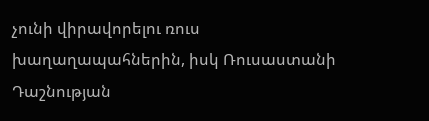չունի վիրավորելու ռուս խաղաղապահներին, իսկ Ռուսաստանի Դաշնության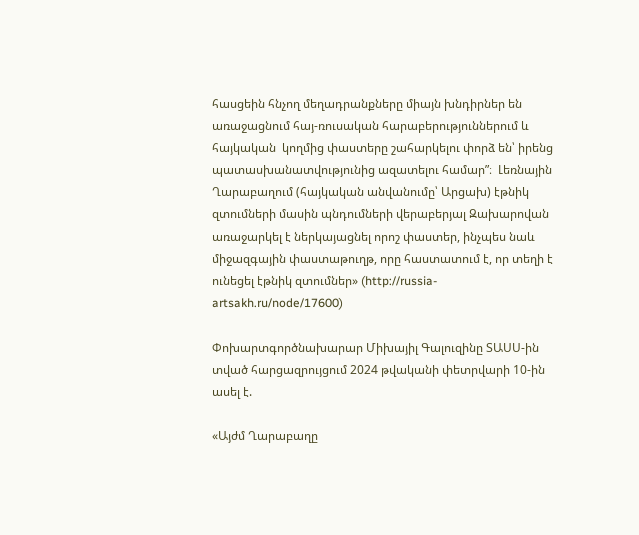հասցեին հնչող մեղադրանքները միայն խնդիրներ են առաջացնում հայ-ռուսական հարաբերություններում և հայկական  կողմից փաստերը շահարկելու փորձ են՝ իրենց պատասխանատվությունից ազատելու համար”։  Լեռնային Ղարաբաղում (հայկական անվանումը՝ Արցախ) էթնիկ զտումների մասին պնդումների վերաբերյալ Զախարովան առաջարկել է ներկայացնել որոշ փաստեր, ինչպես նաև միջազգային փաստաթուղթ, որը հաստատում է, որ տեղի է ունեցել էթնիկ զտումներ» (http://russia-artsakh.ru/node/17600)

Փոխարտգործնախարար Միխայիլ Գալուզինը ՏԱՍՍ-ին տված հարցազրույցում 2024 թվականի փետրվարի 10-ին ասել է.

«Այժմ Ղարաբաղը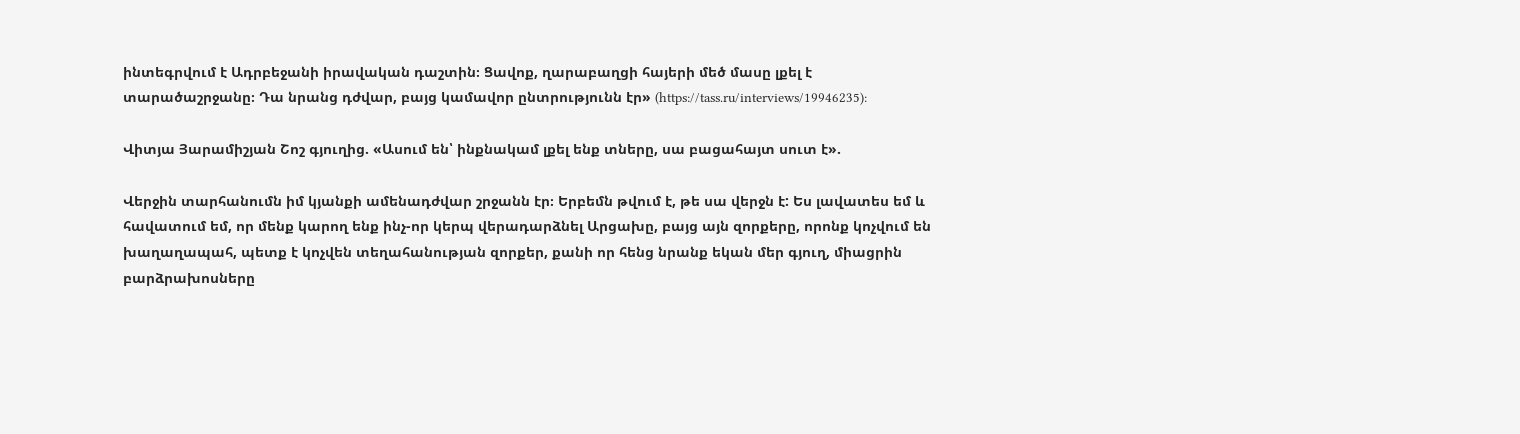ինտեգրվում է Ադրբեջանի իրավական դաշտին։ Ցավոք, ղարաբաղցի հայերի մեծ մասը լքել է տարածաշրջանը։ Դա նրանց դժվար, բայց կամավոր ընտրությունն էր» (https://tass.ru/interviews/19946235):

Վիտյա Յարամիշյան Շոշ գյուղից. «Ասում են՝ ինքնակամ լքել ենք տները, սա բացահայտ սուտ է».

Վերջին տարհանումն իմ կյանքի ամենադժվար շրջանն էր։ Երբեմն թվում է, թե սա վերջն է: Ես լավատես եմ և հավատում եմ, որ մենք կարող ենք ինչ-որ կերպ վերադարձնել Արցախը, բայց այն զորքերը, որոնք կոչվում են խաղաղապահ, պետք է կոչվեն տեղահանության զորքեր, քանի որ հենց նրանք եկան մեր գյուղ, միացրին բարձրախոսները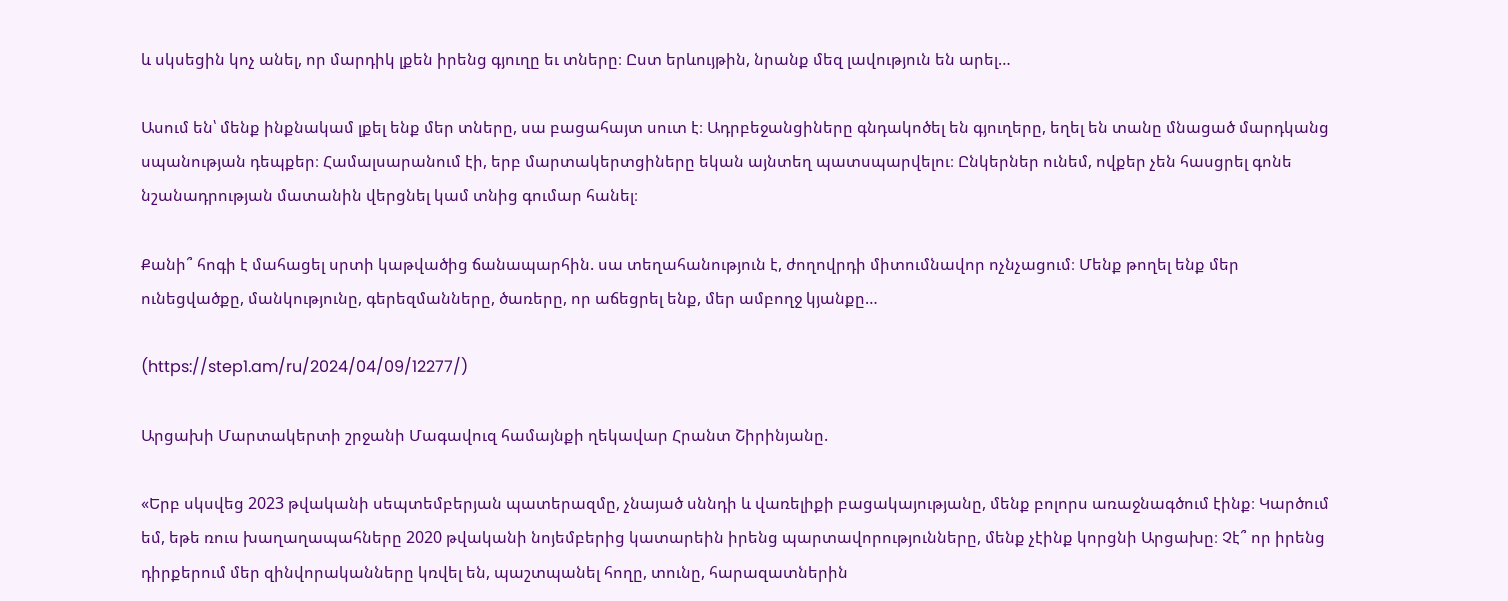և սկսեցին կոչ անել, որ մարդիկ լքեն իրենց գյուղը եւ տները։ Ըստ երևույթին, նրանք մեզ լավություն են արել…

Ասում են՝ մենք ինքնակամ լքել ենք մեր տները, սա բացահայտ սուտ է։ Ադրբեջանցիները գնդակոծել են գյուղերը, եղել են տանը մնացած մարդկանց սպանության դեպքեր։ Համալսարանում էի, երբ մարտակերտցիները եկան այնտեղ պատսպարվելու։ Ընկերներ ունեմ, ովքեր չեն հասցրել գոնե նշանադրության մատանին վերցնել կամ տնից գումար հանել։

Քանի՞ հոգի է մահացել սրտի կաթվածից ճանապարհին. սա տեղահանություն է, ժողովրդի միտումնավոր ոչնչացում։ Մենք թողել ենք մեր ունեցվածքը, մանկությունը, գերեզմանները, ծառերը, որ աճեցրել ենք, մեր ամբողջ կյանքը…

(https://step1.am/ru/2024/04/09/12277/)

Արցախի Մարտակերտի շրջանի Մագավուզ համայնքի ղեկավար Հրանտ Շիրինյանը.

«Երբ սկսվեց 2023 թվականի սեպտեմբերյան պատերազմը, չնայած սննդի և վառելիքի բացակայությանը, մենք բոլորս առաջնագծում էինք։ Կարծում եմ, եթե ռուս խաղաղապահները 2020 թվականի նոյեմբերից կատարեին իրենց պարտավորությունները, մենք չէինք կորցնի Արցախը։ Չէ՞ որ իրենց դիրքերում մեր զինվորականները կռվել են, պաշտպանել հողը, տունը, հարազատներին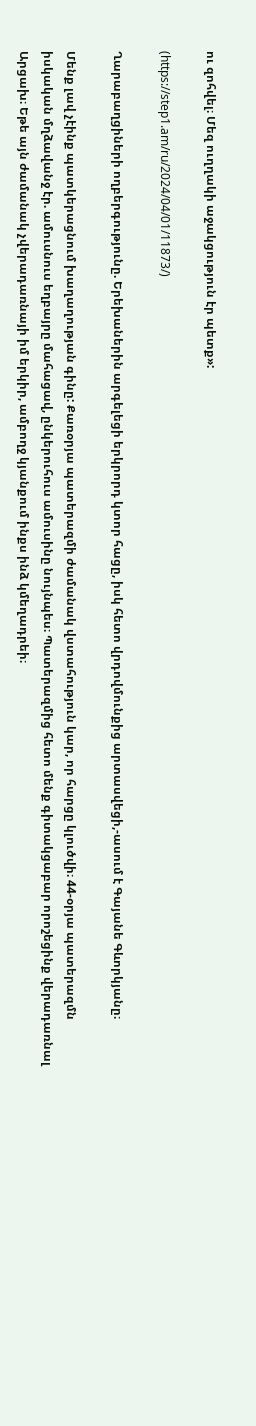ու զոհվել։ Մեզ ուղղակի աջակցություն էր պետք»:

(https://step1.am/ru/2024/04/01/11873/)

Ղարաբաղցիների ողբերգությունը. Երեխաներին արգելեցի երկրորդ կտոր հացը, իսկ հետո վրդովմունքից արտասվեցի,-ասում է Գայանե Գևորկյանը։

Մենք լավ չէինք պատկերացնում խաղաղության գինը: Քառօրյա պատերազմի ժամանակ վստահություն կար, որ հարցը կլուծվի։ 44-օրյա պատերազմն իսկական մղձավանջ էր. ամուսնուս եղբայրը մահացավ, ընկերուհուս ամուսինը նույնպես։ Պատերազմից հետո մենք գիտակցաբար որոշեցինք վերադառնալ Արցախ։ Եթե այն ժամանակ չվերադառնայի իմ երկիր, ամբողջ կյանքում ինքս ինձ կմեղադրեի։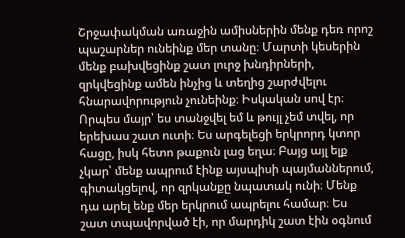Շրջափակման առաջին ամիսներին մենք դեռ որոշ պաշարներ ունեինք մեր տանը։ Մարտի կեսերին մենք բախվեցինք շատ լուրջ խնդիրների, զրկվեցինք ամեն ինչից և տեղից շարժվելու հնարավորություն չունեինք։ Իսկական սով էր։ Որպես մայր՝ ես տանջվել եմ և թույլ չեմ տվել, որ երեխաս շատ ուտի։ Ես արգելեցի երկրորդ կտոր հացը, իսկ հետո թաքուն լաց եղա։ Բայց այլ ելք չկար՝ մենք ապրում էինք այսպիսի պայմաններում, գիտակցելով, որ զրկանքը նպատակ ունի։ Մենք դա արել ենք մեր երկրում ապրելու համար։ Ես շատ տպավորված էի, որ մարդիկ շատ էին օգնում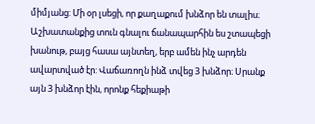միմյանց: Մի օր լսեցի, որ քաղաքում խնձոր են տալիս։ Աշխատանքից տուն գնալու ճանապարհին ես շտապեցի խանութ, բայց հասա այնտեղ, երբ ամեն ինչ արդեն ավարտված էր: Վաճառողն ինձ տվեց 3 խնձոր։ Սրանք այն 3 խնձոր էին, որոնք հեքիաթի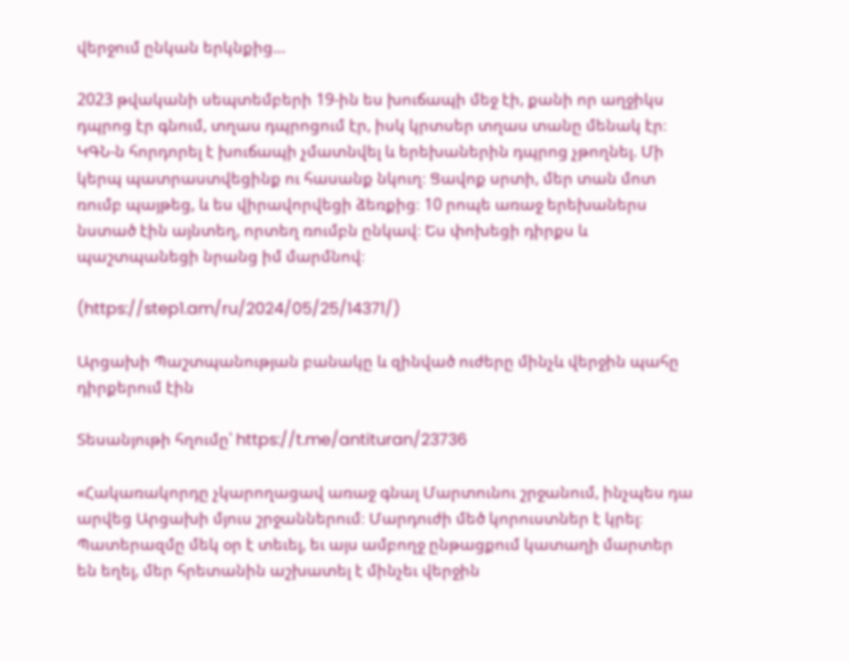վերջում ընկան երկնքից…

2023 թվականի սեպտեմբերի 19-ին ես խուճապի մեջ էի, քանի որ աղջիկս դպրոց էր գնում, տղաս դպրոցում էր, իսկ կրտսեր տղաս տանը մենակ էր։ ԿԳՆ-ն հորդորել է խուճապի չմատնվել և երեխաներին դպրոց չթողնել. Մի կերպ պատրաստվեցինք ու հասանք նկուղ։ Ցավոք սրտի, մեր տան մոտ ռումբ պայթեց, և ես վիրավորվեցի ձեռքից։ 10 րոպե առաջ երեխաներս նստած էին այնտեղ, որտեղ ռումբն ընկավ։ Ես փոխեցի դիրքս և պաշտպանեցի նրանց իմ մարմնով։

(https://step1.am/ru/2024/05/25/14371/)

Արցախի Պաշտպանության բանակը և զինված ուժերը մինչև վերջին պահը դիրքերում էին

Տեսանյութի հղումը՝ https://t.me/antituran/23736

«Հակառակորդը չկարողացավ առաջ գնալ Մարտունու շրջանում, ինչպես դա արվեց Արցախի մյուս շրջաններում։ Մարդուժի մեծ կորուստներ է կրել։ Պատերազմը մեկ օր է տեւել, եւ այս ամբողջ ընթացքում կատաղի մարտեր են եղել, մեր հրետանին աշխատել է մինչեւ վերջին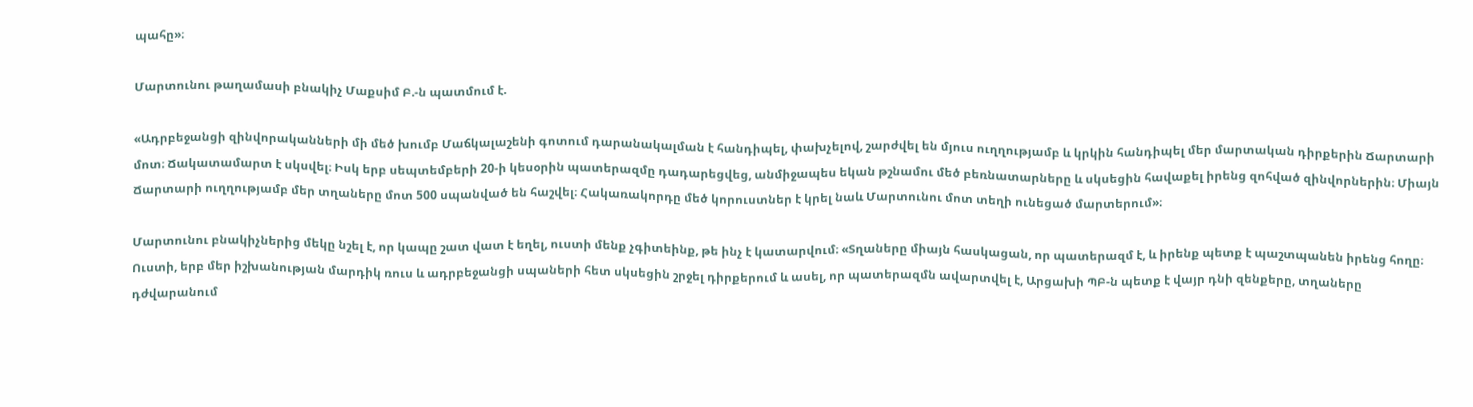պահը»։

Մարտունու թաղամասի բնակիչ Մաքսիմ Բ.-ն պատմում է.

«Ադրբեջանցի զինվորականների մի մեծ խումբ Մաճկալաշենի գոտում դարանակալման է հանդիպել, փախչելով, շարժվել են մյուս ուղղությամբ և կրկին հանդիպել մեր մարտական դիրքերին Ճարտարի մոտ։ Ճակատամարտ է սկսվել։ Իսկ երբ սեպտեմբերի 20-ի կեսօրին պատերազմը դադարեցվեց, անմիջապես եկան թշնամու մեծ բեռնատարները և սկսեցին հավաքել իրենց զոհված զինվորներին։ Միայն Ճարտարի ուղղությամբ մեր տղաները մոտ 500 սպանված են հաշվել։ Հակառակորդը մեծ կորուստներ է կրել նաև Մարտունու մոտ տեղի ունեցած մարտերում»։

Մարտունու բնակիչներից մեկը նշել է, որ կապը շատ վատ է եղել, ուստի մենք չգիտեինք, թե ինչ է կատարվում։ «Տղաները միայն հասկացան, որ պատերազմ է, և իրենք պետք է պաշտպանեն իրենց հողը։ Ուստի, երբ մեր իշխանության մարդիկ ռուս և ադրբեջանցի սպաների հետ սկսեցին շրջել դիրքերում և ասել, որ պատերազմն ավարտվել է, Արցախի ՊԲ-ն պետք է վայր դնի զենքերը, տղաները դժվարանում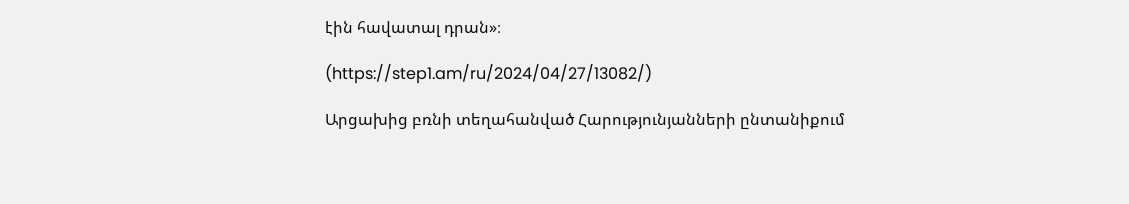էին հավատալ դրան»։

(https://step1.am/ru/2024/04/27/13082/)

Արցախից բռնի տեղահանված Հարությունյանների ընտանիքում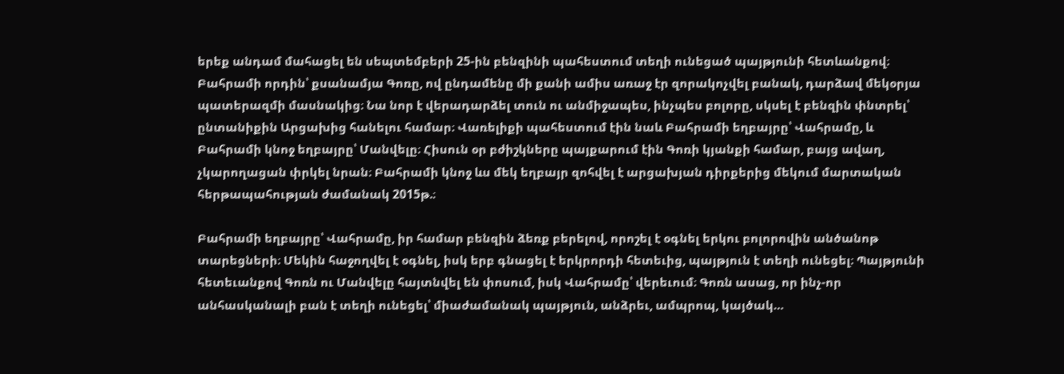երեք անդամ մահացել են սեպտեմբերի 25-ին բենզինի պահեստում տեղի ունեցած պայթյունի հետևանքով։ Բահրամի որդին՝ քսանամյա Գոռը, ով ընդամենը մի քանի ամիս առաջ էր զորակոչվել բանակ, դարձավ մեկօրյա պատերազմի մասնակից։ Նա նոր է վերադարձել տուն ու անմիջապես, ինչպես բոլորը, սկսել է բենզին փնտրել՝ ընտանիքին Արցախից հանելու համար։ Վառելիքի պահեստում էին նաև Բահրամի եղբայրը՝ Վահրամը, և Բահրամի կնոջ եղբայրը՝ Մանվելը։ Հիսուն օր բժիշկները պայքարում էին Գոռի կյանքի համար, բայց ավաղ, չկարողացան փրկել նրան։ Բահրամի կնոջ ևս մեկ եղբայր զոհվել է արցախյան դիրքերից մեկում մարտական հերթապահության ժամանակ 2015թ.։

Բահրամի եղբայրը՝ Վահրամը, իր համար բենզին ձեռք բերելով, որոշել է օգնել երկու բոլորովին անծանոթ տարեցների։ Մեկին հաջողվել է օգնել, իսկ երբ գնացել է երկրորդի հետեւից, պայթյուն է տեղի ունեցել։ Պայթյունի հետեւանքով Գոռն ու Մանվելը հայտնվել են փոսում, իսկ Վահրամը՝ վերեւում։ Գոռն ասաց, որ ինչ-որ անհասկանալի բան է տեղի ունեցել՝ միաժամանակ պայթյուն, անձրեւ, ամպրոպ, կայծակ…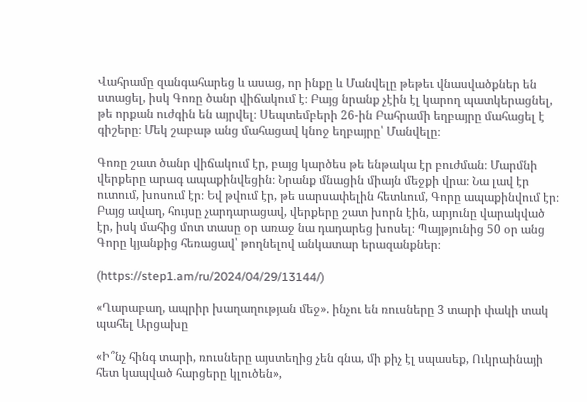Վահրամը զանգահարեց և ասաց, որ ինքը և Մանվելը թեթեւ վնասվածքներ են ստացել, իսկ Գոռը ծանր վիճակում է։ Բայց նրանք չէին էլ կարող պատկերացնել, թե որքան ուժգին են այրվել։ Սեպտեմբերի 26-ին Բահրամի եղբայրը մահացել է գիշերը։ Մեկ շաբաթ անց մահացավ կնոջ եղբայրը՝ Մանվելը։

Գոռը շատ ծանր վիճակում էր, բայց կարծես թե ենթակա էր բուժման։ Մարմնի վերքերը արագ ապաքինվեցին։ Նրանք մնացին միայն մեջքի վրա։ Նա լավ էր ուտում, խոսում էր։ Եվ թվում էր, թե սարսափելին հետևում, Գորը ապաքինվում էր։ Բայց ավաղ, հույսը չարդարացավ, վերքերը շատ խորն էին, արյունը վարակված էր, իսկ մահից մոտ տասը օր առաջ նա դադարեց խոսել։ Պայթյունից 50 օր անց Գորը կյանքից հեռացավ՝ թողնելով անկատար երազանքներ։

(https://step1.am/ru/2024/04/29/13144/)

«Ղարաբաղ, ապրիր խաղաղության մեջ». ինչու են ռուսները 3 տարի փակի տակ պահել Արցախը

«Ի՞նչ հինգ տարի, ռուսները այստեղից չեն գնա, մի քիչ էլ սպասեք, Ուկրաինայի հետ կապված հարցերը կլուծեն»,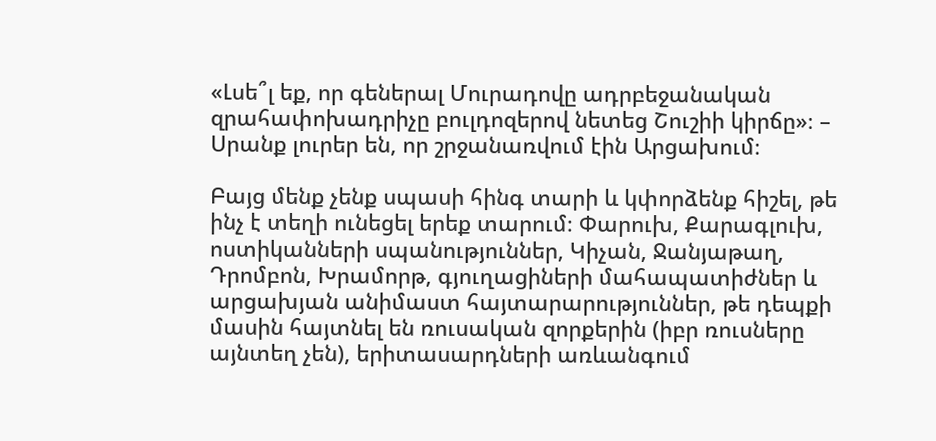«Լսե՞լ եք, որ գեներալ Մուրադովը ադրբեջանական զրահափոխադրիչը բուլդոզերով նետեց Շուշիի կիրճը»։ – Սրանք լուրեր են, որ շրջանառվում էին Արցախում։

Բայց մենք չենք սպասի հինգ տարի և կփորձենք հիշել, թե ինչ է տեղի ունեցել երեք տարում։ Փարուխ, Քարագլուխ, ոստիկանների սպանություններ, Կիչան, Ջանյաթաղ, Դրոմբոն, Խրամորթ, գյուղացիների մահապատիժներ և արցախյան անիմաստ հայտարարություններ, թե դեպքի մասին հայտնել են ռուսական զորքերին (իբր ռուսները այնտեղ չեն), երիտասարդների առևանգում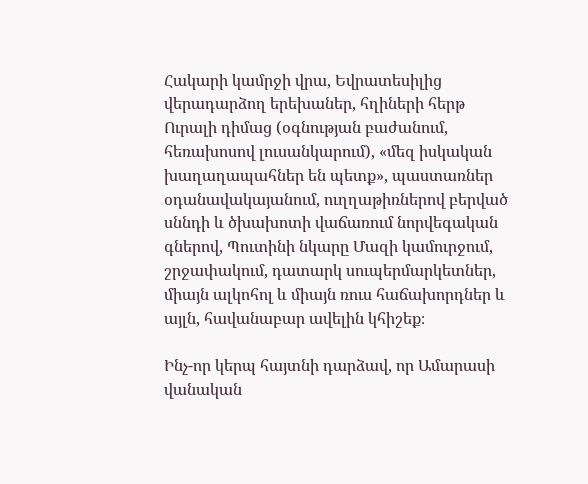Հակարի կամրջի վրա, Եվրատեսիլից վերադարձող երեխաներ, հղիների հերթ Ուրալի դիմաց (օգնության բաժանում, հեռախոսով լուսանկարում), «մեզ իսկական խաղաղապահներ են պետք», պաստառներ օդանավակայանում, ուղղաթիռներով բերված սննդի և ծխախոտի վաճառում նորվեգական գներով, Պուտինի նկարը Մազի կամուրջում, շրջափակում, դատարկ սուպերմարկետներ, միայն ալկոհոլ և միայն ռուս հաճախորդներ և այլն, հավանաբար ավելին կհիշեք։

Ինչ-որ կերպ հայտնի դարձավ, որ Ամարասի վանական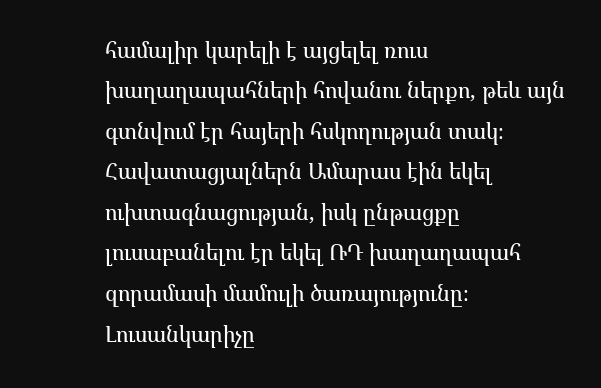համալիր կարելի է այցելել ռուս խաղաղապահների հովանու ներքո, թեև այն գտնվում էր հայերի հսկողության տակ։ Հավատացյալներն Ամարաս էին եկել ուխտագնացության, իսկ ընթացքը լուսաբանելու էր եկել ՌԴ խաղաղապահ զորամասի մամուլի ծառայությունը։ Լուսանկարիչը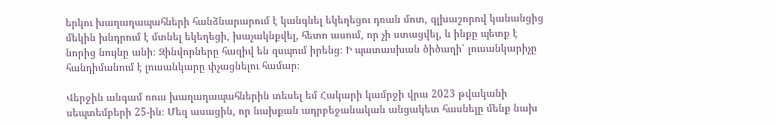երկու խաղաղապահների հանձնարարում է կանգնել եկեղեցու դռան մոտ, գլխաշորով կանանցից մեկին խնդրում է մտնել եկեղեցի, խաչակնքվել, հետո ասում, որ չի ստացվել, և ինքը պետք է նորից նույնը անի։ Զինվորները հազիվ են զսպում իրենց։ Ի պատասխան ծիծաղի՝ լուսանկարիչը հանդիմանում է լուսանկարը փչացնելու համար։

Վերջին անգամ ռուս խաղաղապահներին տեսել եմ Հակարի կամրջի վրա 2023 թվականի սեպտեմբերի 25-ին։ Մեզ ասացին, որ նախքան ադրբեջանական անցակետ հասնելը մենք նախ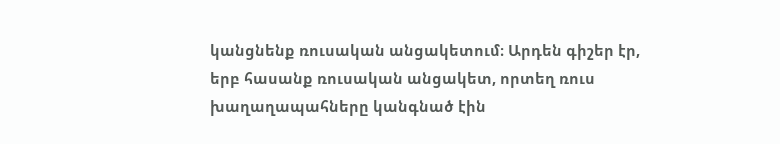կանցնենք ռուսական անցակետում։ Արդեն գիշեր էր, երբ հասանք ռուսական անցակետ, որտեղ ռուս խաղաղապահները կանգնած էին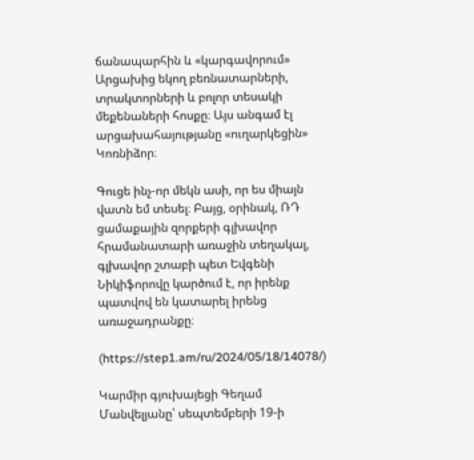ճանապարհին և «կարգավորում» Արցախից եկող բեռնատարների, տրակտորների և բոլոր տեսակի մեքենաների հոսքը։ Այս անգամ էլ արցախահայությանը «ուղարկեցին» Կոռնիձոր։

Գուցե ինչ-որ մեկն ասի, որ ես միայն վատն եմ տեսել։ Բայց, օրինակ, ՌԴ ցամաքային զորքերի գլխավոր հրամանատարի առաջին տեղակալ, գլխավոր շտաբի պետ Եվգենի Նիկիֆորովը կարծում է, որ իրենք պատվով են կատարել իրենց առաջադրանքը։

(https://step1.am/ru/2024/05/18/14078/)

Կարմիր գյուխայեցի Գեղամ Մանվելյանը՝ սեպտեմբերի 19-ի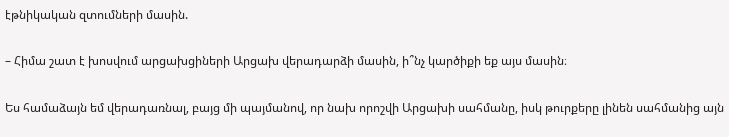էթնիկական զտումների մասին.

– Հիմա շատ է խոսվում արցախցիների Արցախ վերադարձի մասին, ի՞նչ կարծիքի եք այս մասին։

Ես համաձայն եմ վերադառնալ, բայց մի պայմանով, որ նախ որոշվի Արցախի սահմանը, իսկ թուրքերը լինեն սահմանից այն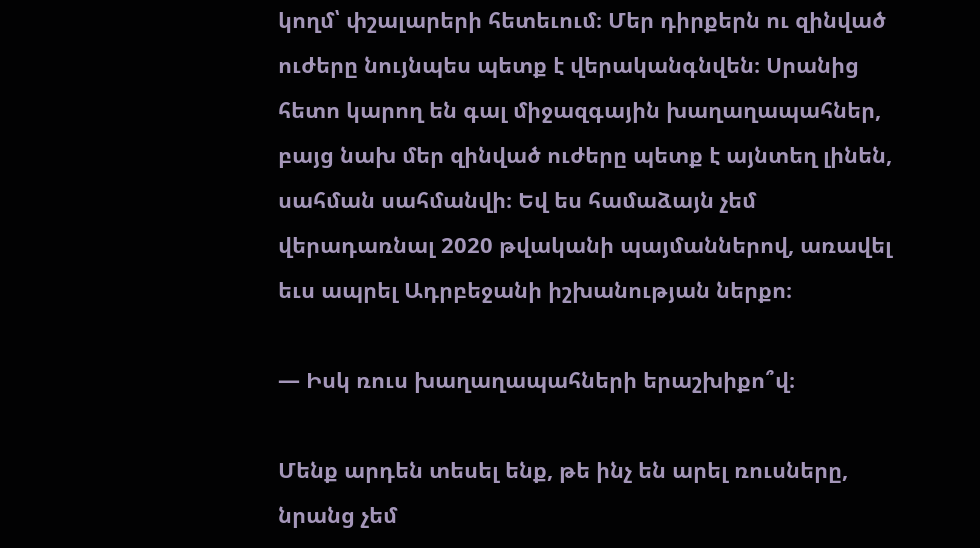կողմ՝ փշալարերի հետեւում։ Մեր դիրքերն ու զինված ուժերը նույնպես պետք է վերականգնվեն։ Սրանից հետո կարող են գալ միջազգային խաղաղապահներ, բայց նախ մեր զինված ուժերը պետք է այնտեղ լինեն, սահման սահմանվի։ Եվ ես համաձայն չեմ վերադառնալ 2020 թվականի պայմաններով, առավել եւս ապրել Ադրբեջանի իշխանության ներքո։

— Իսկ ռուս խաղաղապահների երաշխիքո՞վ։

Մենք արդեն տեսել ենք, թե ինչ են արել ռուսները, նրանց չեմ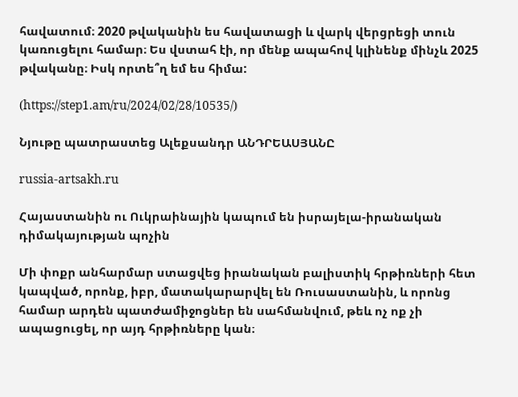հավատում։ 2020 թվականին ես հավատացի և վարկ վերցրեցի տուն կառուցելու համար։ Ես վստահ էի, որ մենք ապահով կլինենք մինչև 2025 թվականը։ Իսկ որտե՞ղ եմ ես հիմա:

(https://step1.am/ru/2024/02/28/10535/)

Նյութը պատրաստեց Ալեքսանդր ԱՆԴՐԵԱՍՅԱՆԸ

russia-artsakh.ru

Հայաստանին ու Ուկրաինային կապում են իսրայելա-իրանական դիմակայության պոչին

Մի փոքր անհարմար ստացվեց իրանական բալիստիկ հրթիռների հետ կապված, որոնք, իբր, մատակարարվել են Ռուսաստանին, և որոնց համար արդեն պատժամիջոցներ են սահմանվում, թեև ոչ ոք չի ապացուցել, որ այդ հրթիռները կան։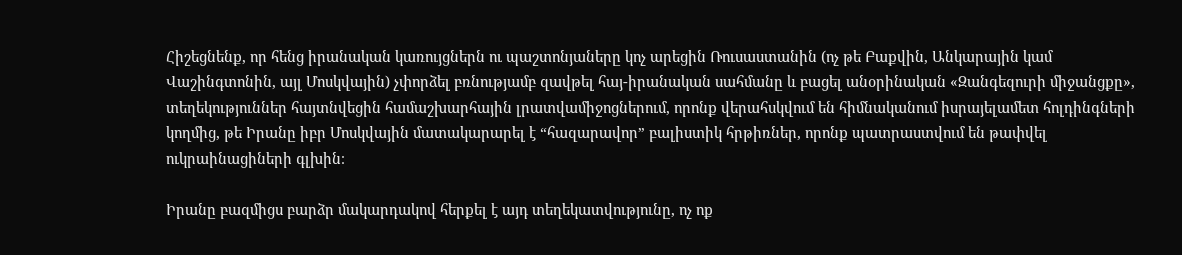Հիշեցնենք, որ հենց իրանական կառույցներն ու պաշտոնյաները կոչ արեցին Ռուսաստանին (ոչ թե Բաքվին, Անկարային կամ Վաշինգտոնին, այլ Մոսկվային) չփորձել բռնությամբ զավթել հայ-իրանական սահմանը և բացել անօրինական «Զանգեզուրի միջանցքը», տեղեկություններ հայտնվեցին համաշխարհային լրատվամիջոցներում, որոնք վերահսկվում են հիմնականում իսրայելամետ հոլդինգների կողմից, թե Իրանը իբր Մոսկվային մատակարարել է “հազարավոր” բալիստիկ հրթիռներ, որոնք պատրաստվում են թափվել ուկրաինացիների գլխին։

Իրանը բազմիցս բարձր մակարդակով հերքել է այդ տեղեկատվությունը, ոչ ոք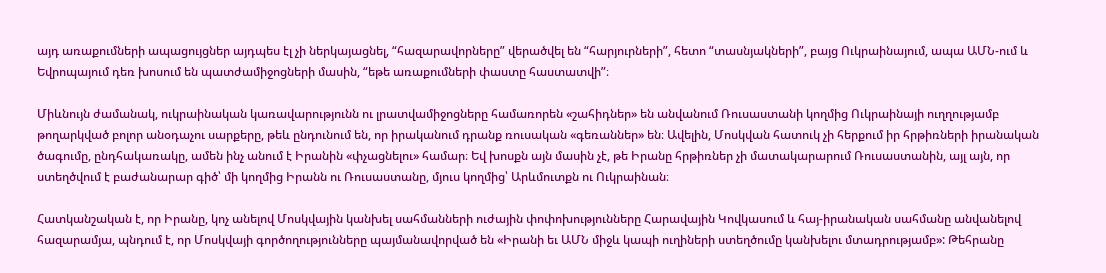այդ առաքումների ապացույցներ այդպես էլ չի ներկայացնել, “հազարավորները” վերածվել են “հարյուրների”, հետո “տասնյակների”, բայց Ուկրաինայում, ապա ԱՄՆ-ում և Եվրոպայում դեռ խոսում են պատժամիջոցների մասին, “եթե առաքումների փաստը հաստատվի”։

Միևնույն ժամանակ, ուկրաինական կառավարությունն ու լրատվամիջոցները համառորեն «շահիդներ» են անվանում Ռուսաստանի կողմից Ուկրաինայի ուղղությամբ թողարկված բոլոր անօդաչու սարքերը, թեև ընդունում են, որ իրականում դրանք ռուսական «գեռաններ» են։ Ավելին, Մոսկվան հատուկ չի հերքում իր հրթիռների իրանական ծագումը, ընդհակառակը, ամեն ինչ անում է Իրանին «փչացնելու» համար։ Եվ խոսքն այն մասին չէ, թե Իրանը հրթիռներ չի մատակարարում Ռուսաստանին, այլ այն, որ ստեղծվում է բաժանարար գիծ՝ մի կողմից Իրանն ու Ռուսաստանը, մյուս կողմից՝ Արևմուտքն ու Ուկրաինան։

Հատկանշական է, որ Իրանը, կոչ անելով Մոսկվային կանխել սահմանների ուժային փոփոխությունները Հարավային Կովկասում և հայ-իրանական սահմանը անվանելով հազարամյա, պնդում է, որ Մոսկվայի գործողությունները պայմանավորված են «Իրանի եւ ԱՄՆ միջև կապի ուղիների ստեղծումը կանխելու մտադրությամբ»: Թեհրանը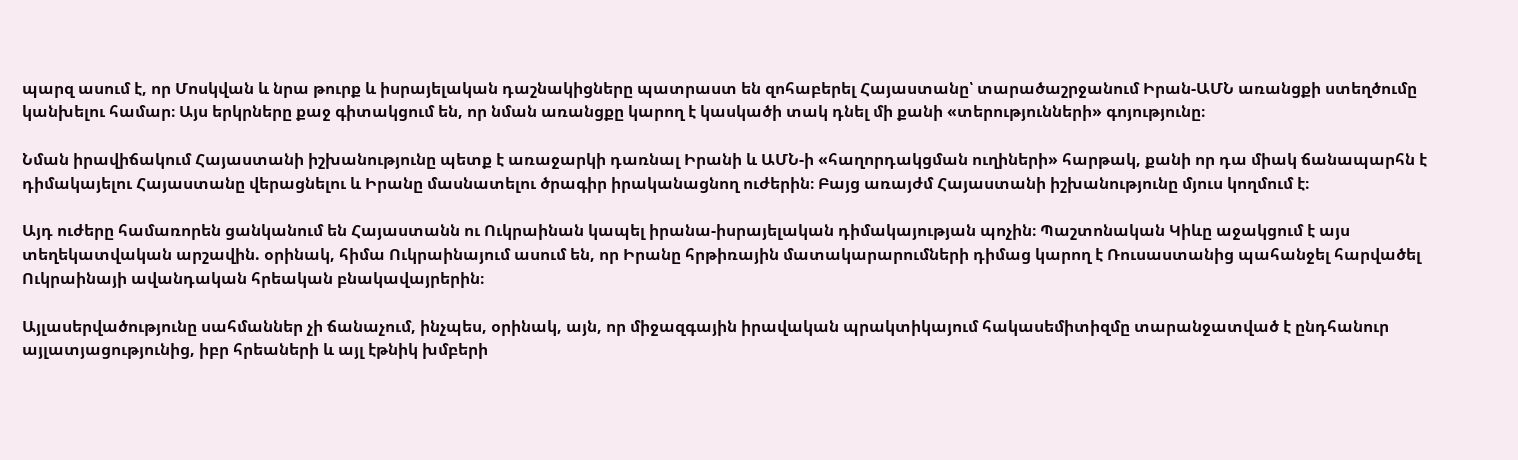պարզ ասում է, որ Մոսկվան և նրա թուրք և իսրայելական դաշնակիցները պատրաստ են զոհաբերել Հայաստանը՝ տարածաշրջանում Իրան-ԱՄՆ առանցքի ստեղծումը կանխելու համար։ Այս երկրները քաջ գիտակցում են, որ նման առանցքը կարող է կասկածի տակ դնել մի քանի «տերությունների» գոյությունը։

Նման իրավիճակում Հայաստանի իշխանությունը պետք է առաջարկի դառնալ Իրանի և ԱՄՆ-ի «հաղորդակցման ուղիների» հարթակ, քանի որ դա միակ ճանապարհն է դիմակայելու Հայաստանը վերացնելու և Իրանը մասնատելու ծրագիր իրականացնող ուժերին։ Բայց առայժմ Հայաստանի իշխանությունը մյուս կողմում է։

Այդ ուժերը համառորեն ցանկանում են Հայաստանն ու Ուկրաինան կապել իրանա-իսրայելական դիմակայության պոչին։ Պաշտոնական Կիևը աջակցում է այս տեղեկատվական արշավին. օրինակ, հիմա Ուկրաինայում ասում են, որ Իրանը հրթիռային մատակարարումների դիմաց կարող է Ռուսաստանից պահանջել հարվածել Ուկրաինայի ավանդական հրեական բնակավայրերին։

Այլասերվածությունը սահմաններ չի ճանաչում, ինչպես, օրինակ, այն, որ միջազգային իրավական պրակտիկայում հակասեմիտիզմը տարանջատված է ընդհանուր այլատյացությունից, իբր հրեաների և այլ էթնիկ խմբերի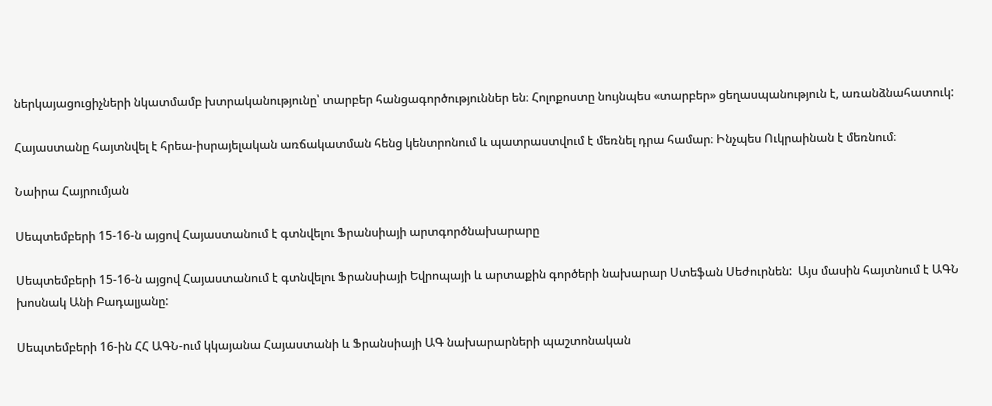ներկայացուցիչների նկատմամբ խտրականությունը՝ տարբեր հանցագործություններ են։ Հոլոքոստը նույնպես «տարբեր» ցեղասպանություն է, առանձնահատուկ:

Հայաստանը հայտնվել է հրեա-իսրայելական առճակատման հենց կենտրոնում և պատրաստվում է մեռնել դրա համար։ Ինչպես Ուկրաինան է մեռնում։

Նաիրա Հայրումյան

Սեպտեմբերի 15-16-ն այցով Հայաստանում է գտնվելու Ֆրանսիայի արտգործնախարարը

Սեպտեմբերի 15-16-ն այցով Հայաստանում է գտնվելու Ֆրանսիայի Եվրոպայի և արտաքին գործերի նախարար Ստեֆան Սեժուրնեն:  Այս մասին հայտնում է ԱԳՆ խոսնակ Անի Բադալյանը:

Սեպտեմբերի 16-ին ՀՀ ԱԳՆ-ում կկայանա Հայաստանի և Ֆրանսիայի ԱԳ նախարարների պաշտոնական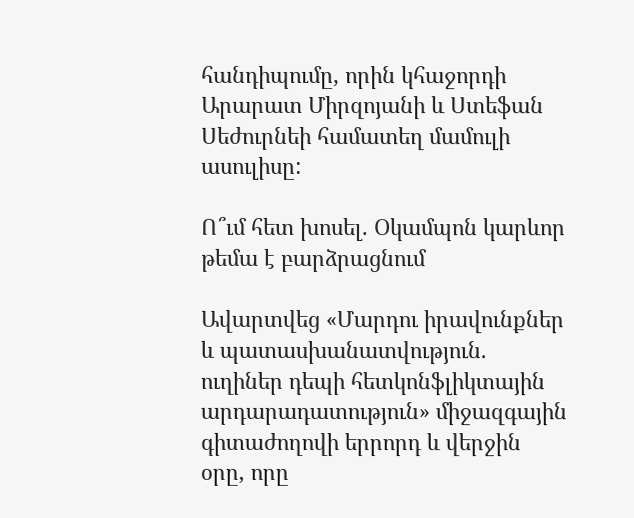հանդիպումը, որին կհաջորդի Արարատ Միրզոյանի և Ստեֆան Սեժուրնեի համատեղ մամուլի ասուլիսը:

Ո՞ւմ հետ խոսել. Օկամպոն կարևոր թեմա է բարձրացնում

Ավարտվեց «Մարդու իրավունքներ և պատասխանատվություն. ուղիներ դեպի հետկոնֆլիկտային արդարադատություն» միջազգային գիտաժողովի երրորդ և վերջին օրը, որը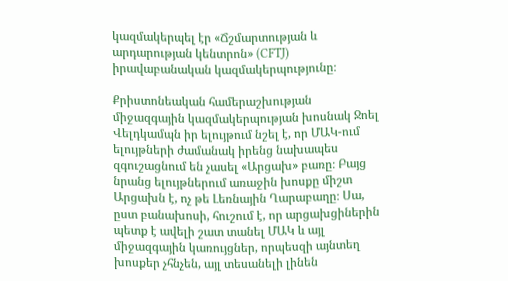կազմակերպել էր «Ճշմարտության և արդարության կենտրոն» (CFTJ) իրավաբանական կազմակերպությունը։

Քրիստոնեական համերաշխության միջազգային կազմակերպության խոսնակ Ջոել Վելդկամպն իր ելույթում նշել է, որ ՄԱԿ-ում ելույթների ժամանակ իրենց նախապես զգուշացնում են չասել «Արցախ» բառը։ Բայց նրանց ելույթներում առաջին խոսքը միշտ Արցախն է, ոչ թե Լեռնային Ղարաբաղը։ Սա, ըստ բանախոսի, հուշում է, որ արցախցիներին պետք է ավելի շատ տանել ՄԱԿ և այլ միջազգային կառույցներ, որպեսզի այնտեղ խոսքեր չհնչեն, այլ տեսանելի լինեն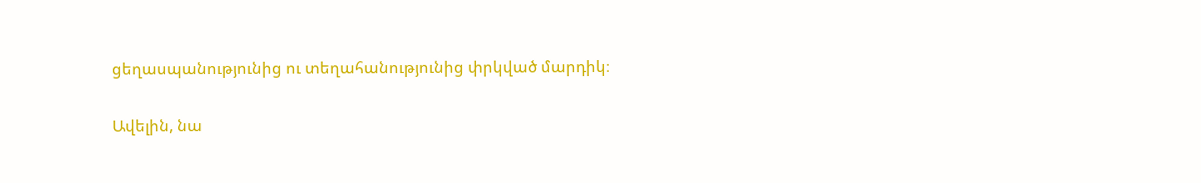ցեղասպանությունից ու տեղահանությունից փրկված մարդիկ։

Ավելին, նա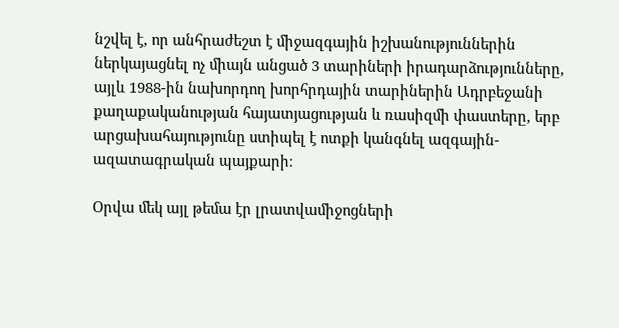նշվել է, որ անհրաժեշտ է միջազգային իշխանություններին ներկայացնել ոչ միայն անցած 3 տարիների իրադարձությունները, այլև 1988-ին նախորդող խորհրդային տարիներին Ադրբեջանի քաղաքականության հայատյացության և ռասիզմի փաստերը, երբ արցախահայությունը ստիպել է ոտքի կանգնել ազգային-ազատագրական պայքարի։

Օրվա մեկ այլ թեմա էր լրատվամիջոցների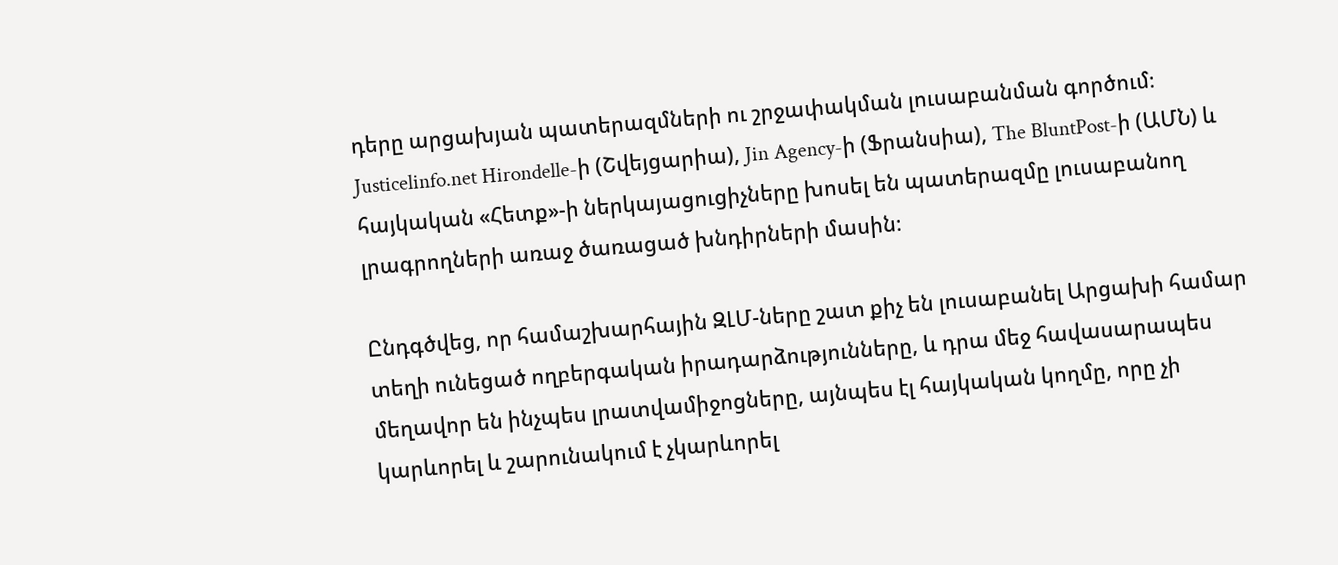դերը արցախյան պատերազմների ու շրջափակման լուսաբանման գործում։ Justicelinfo.net Hirondelle-ի (Շվեյցարիա), Jin Agency-ի (Ֆրանսիա), The BluntPost-ի (ԱՄՆ) և հայկական «Հետք»-ի ներկայացուցիչները խոսել են պատերազմը լուսաբանող լրագրողների առաջ ծառացած խնդիրների մասին։

Ընդգծվեց, որ համաշխարհային ԶԼՄ-ները շատ քիչ են լուսաբանել Արցախի համար տեղի ունեցած ողբերգական իրադարձությունները, և դրա մեջ հավասարապես մեղավոր են ինչպես լրատվամիջոցները, այնպես էլ հայկական կողմը, որը չի կարևորել և շարունակում է չկարևորել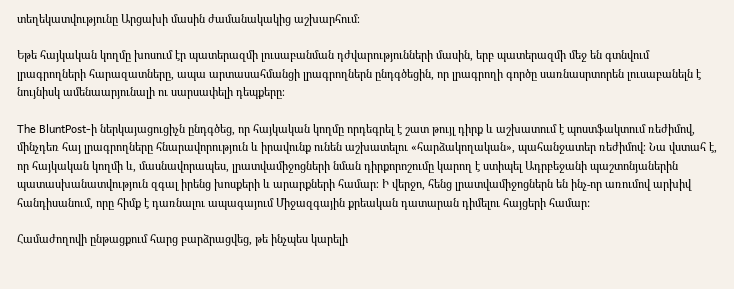տեղեկատվությունը Արցախի մասին ժամանակակից աշխարհում։

Եթե հայկական կողմը խոսում էր պատերազմի լուսաբանման դժվարությունների մասին, երբ պատերազմի մեջ են գտնվում լրագրողների հարազատները, ապա արտասահմանցի լրագրողներն ընդգծեցին, որ լրագրողի գործը սառնասրտորեն լուսաբանելն է նույնիսկ ամենաարյունալի ու սարսափելի դեպքերը։

The BluntPost-ի ներկայացուցիչն ընդգծեց, որ հայկական կողմը որդեգրել է շատ թույլ դիրք և աշխատում է պոստֆակտում ռեժիմով, մինչդեռ հայ լրագրողները հնարավորություն և իրավունք ունեն աշխատելու «հարձակողական», պահանջատեր ռեժիմով։ Նա վստահ է, որ հայկական կողմի և, մասնավորապես, լրատվամիջոցների նման դիրքորոշումը կարող է ստիպել Ադրբեջանի պաշտոնյաներին պատասխանատվություն զգալ իրենց խոսքերի և արարքների համար։ Ի վերջո, հենց լրատվամիջոցներն են ինչ-որ առումով արխիվ հանդիսանում, որը հիմք է դառնալու ապագայում Միջազգային քրեական դատարան դիմելու հայցերի համար:

Համաժողովի ընթացքում հարց բարձրացվեց, թե ինչպես կարելի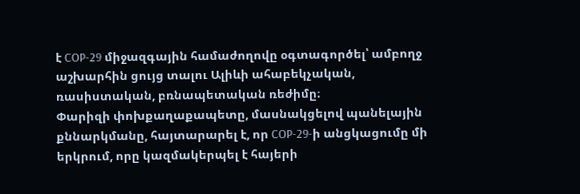է COP-29 միջազգային համաժողովը օգտագործել՝ ամբողջ աշխարհին ցույց տալու Ալիևի ահաբեկչական, ռասիստական, բռնապետական ռեժիմը։
Փարիզի փոխքաղաքապետը, մասնակցելով պանելային քննարկմանը, հայտարարել է, որ COP-29-ի անցկացումը մի երկրում, որը կազմակերպել է հայերի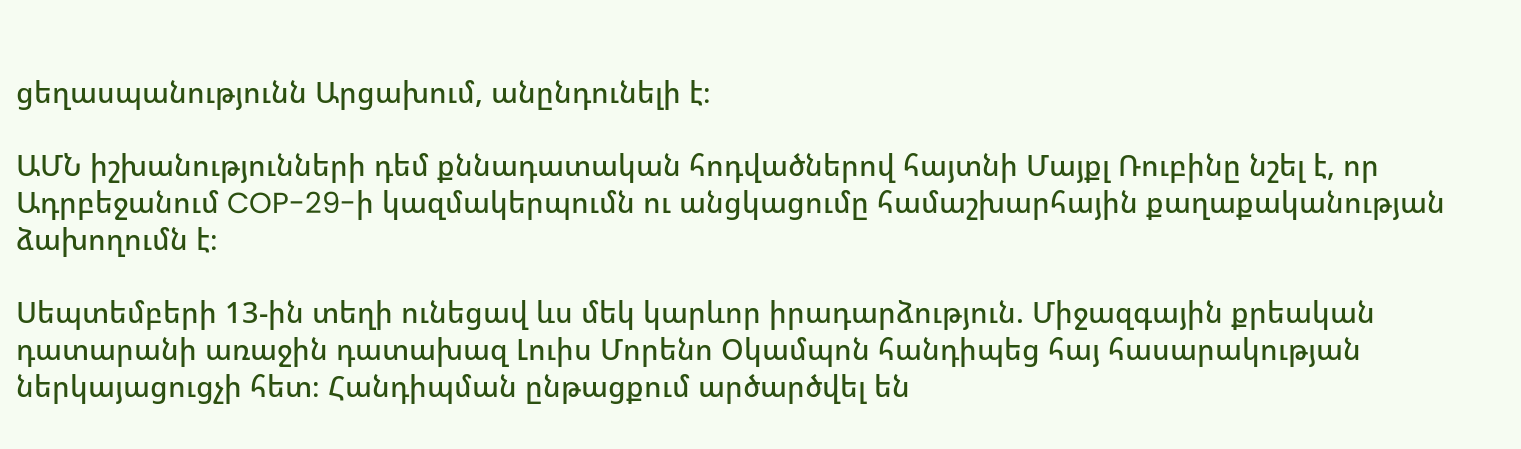ցեղասպանությունն Արցախում, անընդունելի է։

ԱՄՆ իշխանությունների դեմ քննադատական հոդվածներով հայտնի Մայքլ Ռուբինը նշել է, որ Ադրբեջանում COP-29-ի կազմակերպումն ու անցկացումը համաշխարհային քաղաքականության ձախողումն է։

Սեպտեմբերի 13-ին տեղի ունեցավ ևս մեկ կարևոր իրադարձություն. Միջազգային քրեական դատարանի առաջին դատախազ Լուիս Մորենո Օկամպոն հանդիպեց հայ հասարակության ներկայացուցչի հետ։ Հանդիպման ընթացքում արծարծվել են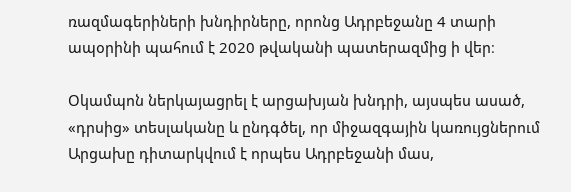ռազմագերիների խնդիրները, որոնց Ադրբեջանը 4 տարի ապօրինի պահում է 2020 թվականի պատերազմից ի վեր։

Օկամպոն ներկայացրել է արցախյան խնդրի, այսպես ասած, «դրսից» տեսլականը և ընդգծել, որ միջազգային կառույցներում Արցախը դիտարկվում է որպես Ադրբեջանի մաս,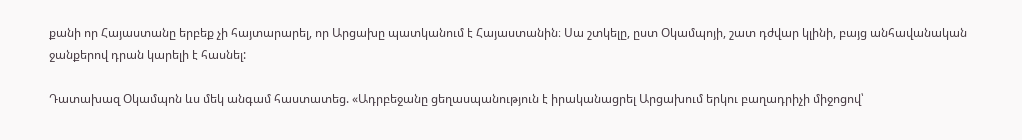քանի որ Հայաստանը երբեք չի հայտարարել, որ Արցախը պատկանում է Հայաստանին։ Սա շտկելը, ըստ Օկամպոյի, շատ դժվար կլինի, բայց անհավանական ջանքերով դրան կարելի է հասնել:

Դատախազ Օկամպոն ևս մեկ անգամ հաստատեց. «Ադրբեջանը ցեղասպանություն է իրականացրել Արցախում երկու բաղադրիչի միջոցով՝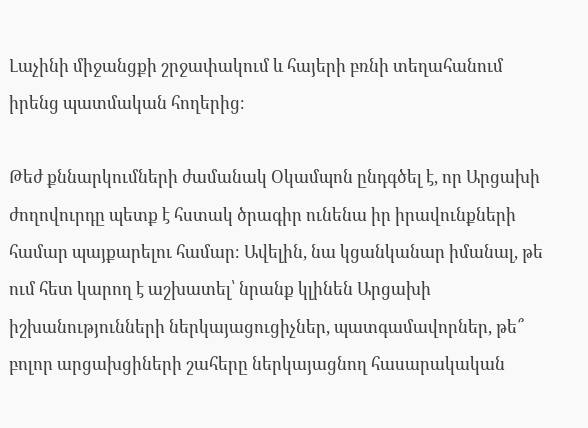Լաչինի միջանցքի շրջափակում և հայերի բռնի տեղահանում իրենց պատմական հողերից։

Թեժ քննարկումների ժամանակ Օկամպոն ընդգծել է, որ Արցախի ժողովուրդը պետք է հստակ ծրագիր ունենա իր իրավունքների համար պայքարելու համար։ Ավելին, նա կցանկանար իմանալ, թե ում հետ կարող է աշխատել՝ նրանք կլինեն Արցախի իշխանությունների ներկայացուցիչներ, պատգամավորներ, թե՞ բոլոր արցախցիների շահերը ներկայացնող հասարակական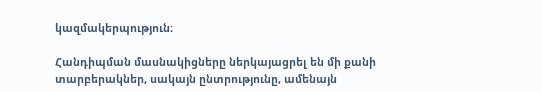կազմակերպություն։

Հանդիպման մասնակիցները ներկայացրել են մի քանի տարբերակներ, սակայն ընտրությունը, ամենայն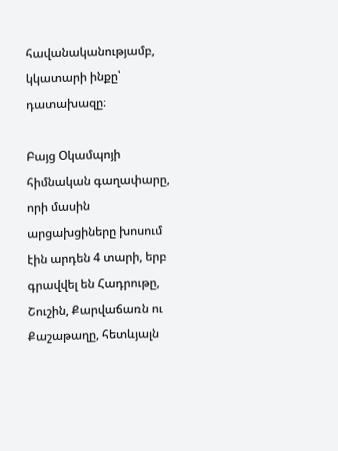հավանականությամբ, կկատարի ինքը՝ դատախազը։

Բայց Օկամպոյի հիմնական գաղափարը, որի մասին արցախցիները խոսում էին արդեն 4 տարի, երբ գրավվել են Հադրութը, Շուշին, Քարվաճառն ու Քաշաթաղը, հետևյալն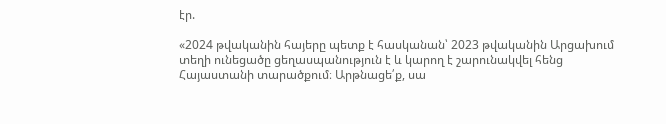էր.

«2024 թվականին հայերը պետք է հասկանան՝ 2023 թվականին Արցախում տեղի ունեցածը ցեղասպանություն է և կարող է շարունակվել հենց Հայաստանի տարածքում։ Արթնացե՛ք, սա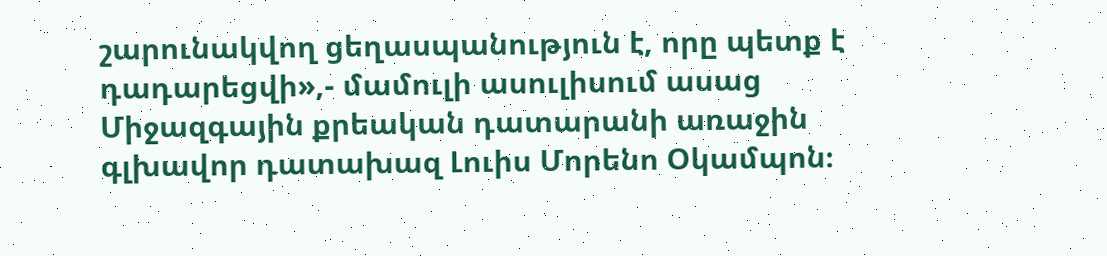շարունակվող ցեղասպանություն է, որը պետք է դադարեցվի»,- մամուլի ասուլիսում ասաց Միջազգային քրեական դատարանի առաջին գլխավոր դատախազ Լուիս Մորենո Օկամպոն։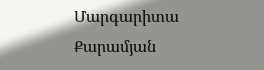Մարգարիտա Քարամյան